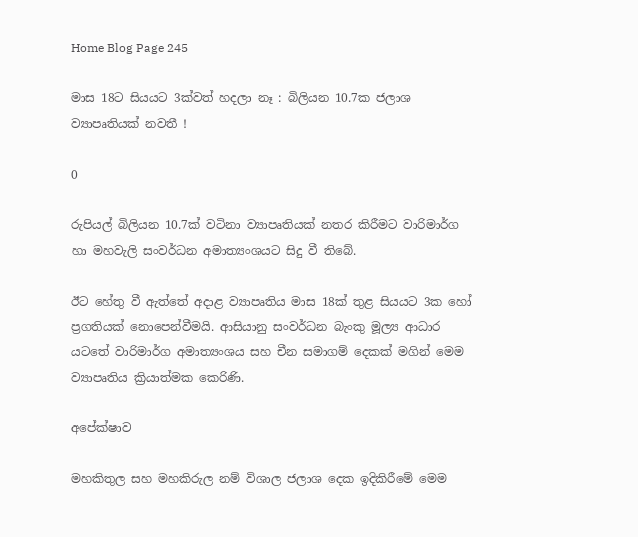Home Blog Page 245

මාස 18ට සියයට 3ක්වත් හදලා නෑ : බිලියන 10.7ක ජලාශ ව්‍යාපෘතියක් නවතී !

0

රුපියල් බිලියන 10.7ක් වටිනා ව්‍යාපෘතියක් නතර කිරීමට වාරිමාර්ග හා මහවැලි සංවර්ධන අමාත්‍යංශයට සිදු වී තිබේ.

ඊට හේතු වී ඇත්තේ අදාළ ව්‍යාපෘතිය මාස 18ක් තුළ සියයට 3ක හෝ ප්‍රගතියක් නොපෙන්වීමයි. ආසියානු සංවර්ධන බැංකු මූල්‍ය ආධාර යටතේ වාරිමාර්ග අමාත්‍යංශය සහ චීන සමාගම් දෙකක් මගින් මෙම ව්‍යාපෘතිය ක්‍රියාත්මක කෙරිණි.

අපේක්ෂාව

මහකිතුල සහ මහකිරුල නම් විශාල ජලාශ දෙක ඉදිකිරීමේ මෙම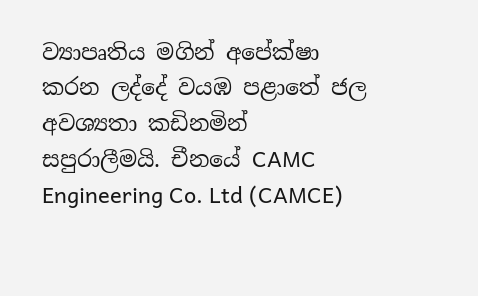ව්‍යාපෘතිය මගින් අපේක්ෂා කරන ලද්දේ වයඹ පළාතේ ජල අවශ්‍යතා කඩිනමින් සපුරාලීමයි. චීනයේ CAMC Engineering Co. Ltd (CAMCE)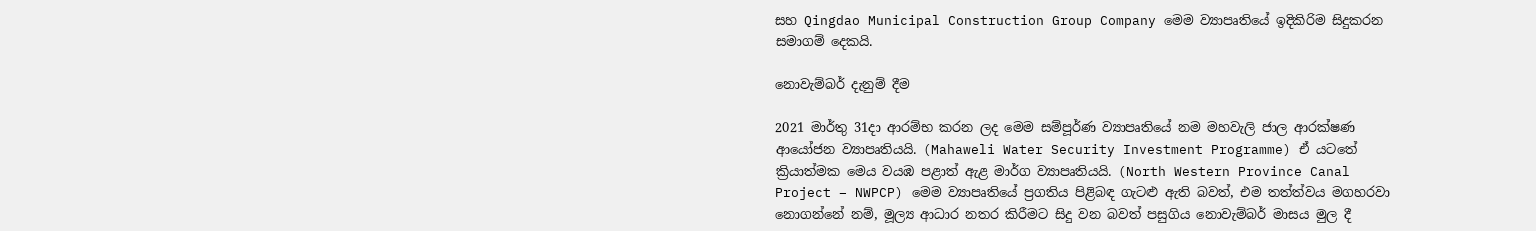සහ Qingdao Municipal Construction Group Company මෙම ව්‍යාපෘතියේ ඉදිකිරිම සිදුකරන සමාගම් දෙකයි.

නොවැම්බර් දැනුම් දීම

2021 මාර්තු 31දා ආරම්භ කරන ලද මෙම සම්පූර්ණ ව්‍යාපෘතියේ නම මහවැලි ජාල ආරක්ෂණ ආයෝජන ව්‍යාපෘතියයි. (Mahaweli Water Security Investment Programme) ඒ යටතේ ක්‍රියාත්මක මෙය වයඹ පළාත් ඇළ මාර්ග ව්‍යාපෘතියයි. (North Western Province Canal Project – NWPCP) මෙම ව්‍යාපෘතියේ ප්‍රගතිය පිළිබඳ ගැටළු ඇති බවත්, එම තත්ත්වය මගහරවා නොගන්නේ නම්, මූල්‍ය ආධාර නතර කිරීමට සිදු වන බවත් පසුගිය නොවැම්බර් මාසය මුල දී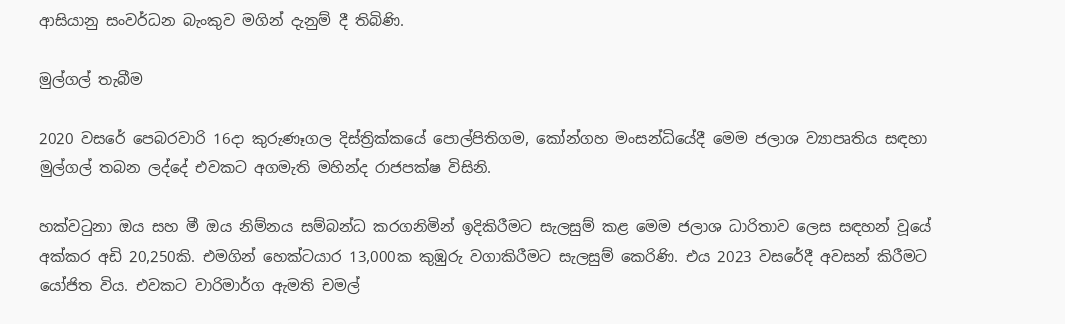ආසියානු සංවර්ධන බැංකුව මගින් දැනුම් දී තිබිණි.

මුල්ගල් තැබීම

2020 වසරේ පෙබරවාරි 16දා කුරුණෑගල දිස්ත්‍රික්කයේ පොල්පිතිගම, කෝන්ගහ මංසන්ධියේදී මෙම ජලාශ ව්‍යාපෘතිය සඳහා මුල්ගල් තබන ලද්දේ එවකට අගමැති මහින්ද රාජපක්ෂ විසිනි.

හක්වටුනා ඔය සහ මී ඔය නිම්නය සම්බන්ධ කරගනිමින් ඉදිකිරීමට සැලසුම් කළ මෙම ජලාශ ධාරිතාව ලෙස සඳහන් වූයේ අක්කර අඩි 20,250කි. එමගින් හෙක්ටයාර 13,000ක කුඹුරු වගාකිරීමට සැලසුම් කෙරිණි. එය 2023 වසරේදී අවසන් කිරීමට යෝජිත විය. එවකට වාරිමාර්ග ඇමති චමල්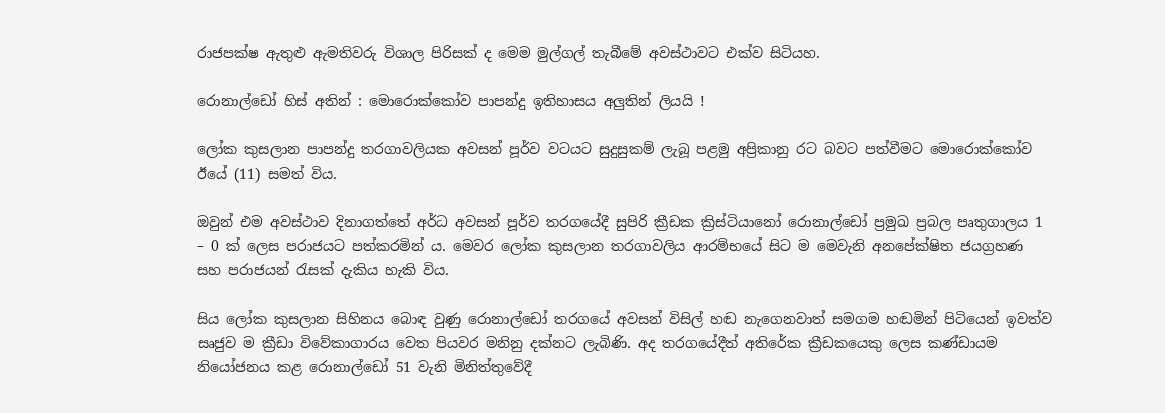රාජපක්ෂ ඇතුළු ඇමතිවරු විශාල පිරිසක් ද මෙම මුල්ගල් තැබීමේ අවස්ථාවට එක්ව සිටියහ.

රොනාල්ඩෝ හිස් අතින් : මොරොක්කෝව පාපන්දු ඉතිහාසය අලුතින් ලියයි !

ලෝක කුසලාන පාපන්දු තරගාවලියක අවසන් පූර්ව වටයට සුදුසුකම් ලැබූ පළමු අප්‍රිකානු රට බවට පත්වීමට මොරොක්කෝව ඊයේ (11) සමත් විය.

ඔවුන් එම අවස්ථාව දිනාගත්තේ අර්ධ අවසන් පූර්ව තරගයේදී සුපිරි ක්‍රීඩක ක්‍රිස්ටියානෝ රොනාල්ඩෝ ප්‍රමුඛ ප්‍රබල පෘතුගාලය 1 – 0 ක් ලෙස පරාජයට පත්කරමින් ය. මෙවර ලෝක කුසලාන තරගාවලිය ආරම්භයේ සිට ම මෙවැනි අනපේක්ෂිත ජයග්‍රහණ සහ පරාජයන් රැසක් දැකිය හැකි විය.

සිය ලෝක කුසලාන සිහිනය බොඳ වුණු රොනාල්ඩෝ තරගයේ අවසන් විසිල් හඬ නැගෙනවාත් සමගම හඬමින් පිටියෙන් ඉවත්ව සෘජුව ම ක්‍රීඩා විවේකාගාරය වෙත පියවර මනිනු දක්නට ලැබිණි. අද තරගයේදීත් අතිරේක ක්‍රීඩකයෙකු ලෙස කණ්ඩායම නියෝජනය කළ රොනාල්ඩෝ 51 වැනි මිනිත්තුවේදී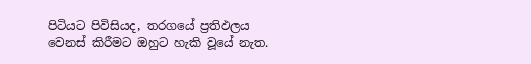පිටියට පිවිසියද, තරගයේ ප්‍රතිඵලය වෙනස් කිරීමට ඔහුට හැකි වූයේ නැත.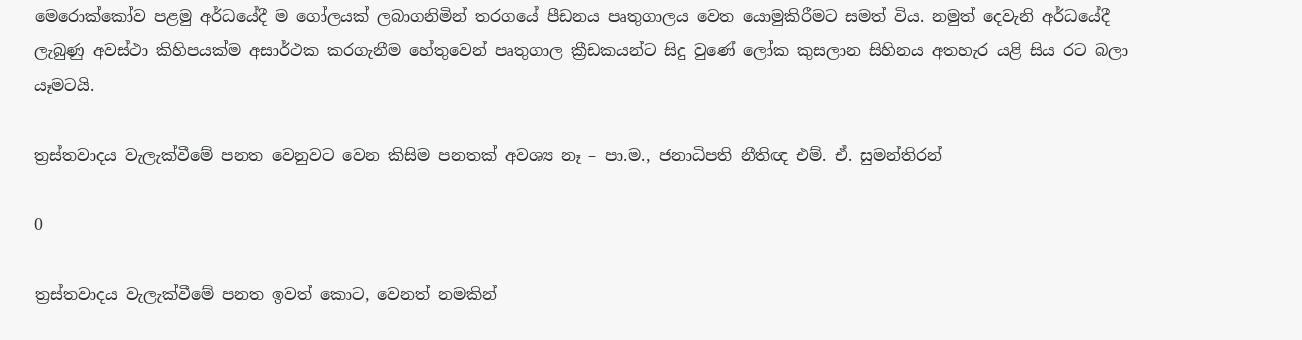මෙරොක්කෝව පළමු අර්ධයේදී ම ගෝලයක් ලබාගනිමින් තරගයේ පීඩනය පෘතුගාලය වෙත යොමුකිරීමට සමත් විය. නමුත් දෙවැනි අර්ධයේදී ලැබුණු අවස්ථා කිහිපයක්ම අසාර්ථක කරගැනීම හේතුවෙන් පෘතුගාල ක්‍රීඩකයන්ට සිදු වුණේ ලෝක කුසලාන සිහිනය අතහැර යළි සිය රට බලා යෑමටයි.

ත්‍රස්තවාදය වැලැක්වීමේ පනත වෙනුවට වෙන කිසිම පනතක් අවශ්‍ය නෑ – පා.ම., ජනාධිපති නීතිඥ එම්. ඒ. සුමන්තිරන්

0

ත්‍රස්තවාදය වැලැක්වීමේ පනත ඉවත් කොට, වෙනත් නමකින්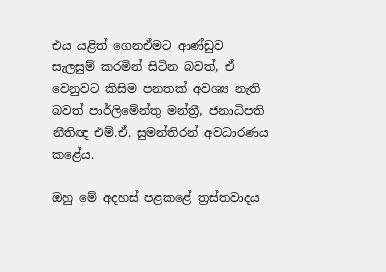එය යළිත් ගෙනඒමට ආණ්ඩුව සැලසුම් කරමින් සිටින බවත්, ඒ වෙනුවට කිසිම පනතක් අවශ්‍ය නැති බවත් පාර්ලිමේන්තු මන්ත්‍රී, ජනාධිපති නීතිඥ එම්.ඒ. සුමන්තිරන් අවධාරණය කළේය.

ඔහු මේ අදහස් පළකළේ ත්‍රස්තවාදය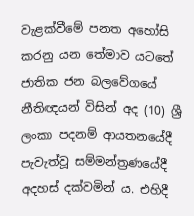වැළක්වීමේ පනත අහෝසි කරනු යන තේමාව යටතේ ජාතික ජන බලවේගයේ නීතිඥයන් විසින් අද (10) ශ්‍රී ලංකා පදනම් ආයතනයේදී පැවැත්වූ සම්මන්ත්‍රණයේදී අදහස් දක්වමින් ය. එහිදී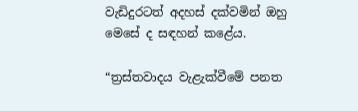වැඩිදුරටත් අදහස් දක්වමින් ඔහු මෙසේ ද සඳහන් කළේය.

“ත්‍රස්තවාදය වැළැක්වීමේ පනත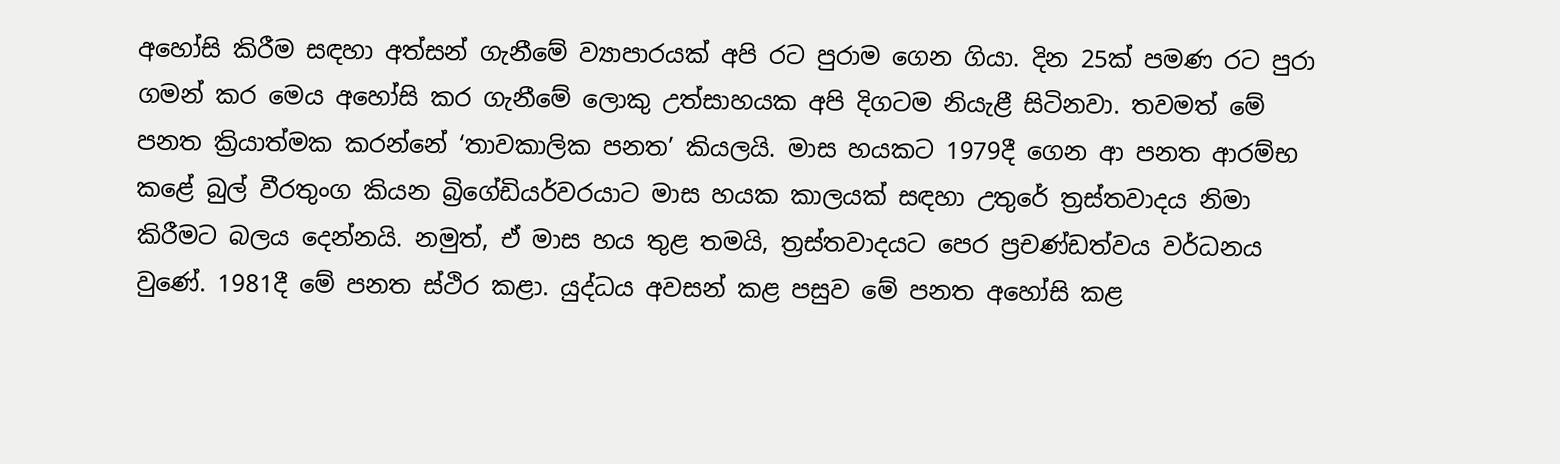අහෝසි කිරීම සඳහා අත්සන් ගැනීමේ ව්‍යාපාරයක් අපි රට පුරාම ගෙන ගියා. දින 25ක් පමණ රට පුරා ගමන් කර මෙය අහෝසි කර ගැනීමේ ලොකු උත්සාහයක අපි දිගටම නියැළී සිටිනවා. තවමත් මේ පනත ක්‍රියාත්මක කරන්නේ ‘තාවකාලික පනත’ කියලයි. මාස හයකට 1979දී ගෙන ආ පනත ආරම්භ කළේ බුල් වීරතුංග කියන බ්‍රිගේඩියර්වරයාට මාස හයක කාලයක් සඳහා උතුරේ ත්‍රස්තවාදය නිමා කිරීමට බලය දෙන්නයි. නමුත්, ඒ මාස හය තුළ තමයි, ත්‍රස්තවාදයට පෙර ප්‍රචණ්ඩත්වය වර්ධනය වුණේ. 1981දී මේ පනත ස්ථිර කළා. යුද්ධය අවසන් කළ පසුව මේ පනත අහෝසි කළ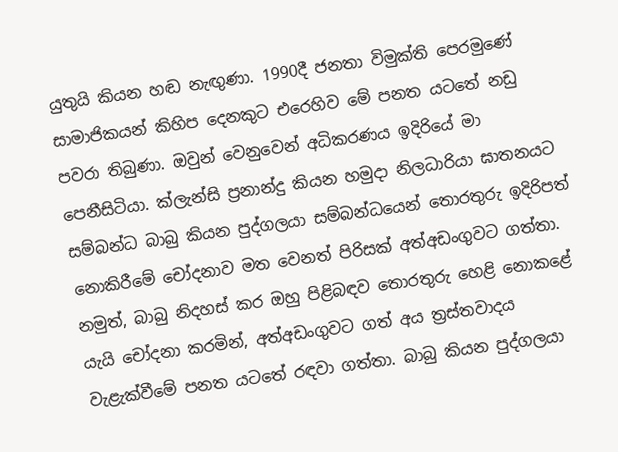යුතුයි කියන හඬ නැඟුණා. 1990දී ජනතා විමුක්ති පෙරමුණේ සාමාජිකයන් කිහිප දෙනකුට එරෙහිව මේ පනත යටතේ නඩු පවරා තිබුණා. ඔවුන් වෙනුවෙන් අධිකරණය ඉදිරියේ මා පෙනීසිටියා. ක්ලැන්සි ප්‍රනාන්දු කියන හමුදා නිලධාරියා ඝාතනයට සම්බන්ධ බාබු කියන පුද්ගලයා සම්බන්ධයෙන් තොරතුරු ඉදිරිපත් නොකිරීමේ චෝදනාව මත වෙනත් පිරිසක් අත්අඩංගුවට ගත්තා. නමුත්, බාබු නිදහස් කර ඔහු පිළිබඳව තොරතුරු හෙළි නොකළේ යැයි චෝදනා කරමින්, අත්අඩංගුවට ගත් අය ත්‍රස්තවාදය වැළැක්වීමේ පනත යටතේ රඳවා ගත්තා. බාබු කියන පුද්ගලයා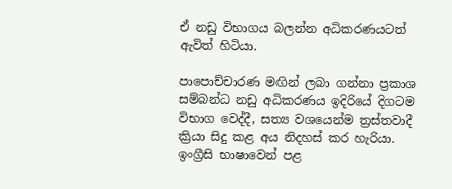ඒ නඩු විභාගය බලන්න අධිකරණයටත් ඇවිත් හිටියා.

පාපොච්චාරණ මඟින් ලබා ගන්නා ප්‍රකාශ සම්බන්ධ නඩු අධිකරණය ඉදිරියේ දිගටම විභාග වෙද්දී, සත්‍ය වශයෙන්ම ත්‍රස්තවාදී ක්‍රියා සිදු කළ අය නිදහස් කර හැරියා. ඉංග්‍රීසි භාෂාවෙන් පළ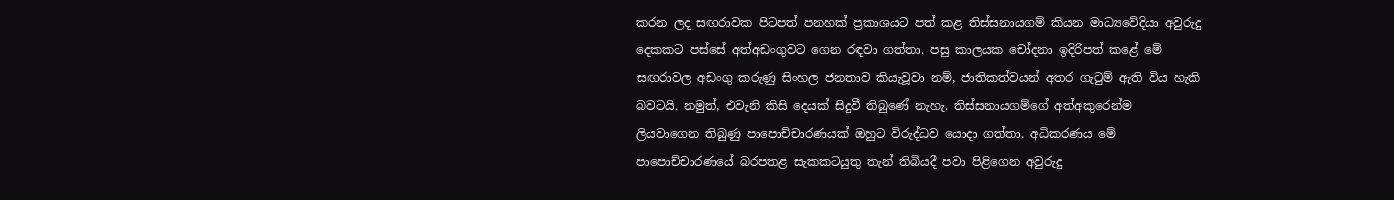කරන ලද සඟරාවක පිටපත් පනහක් ප්‍රකාශයට පත් කළ තිස්සනායගම් කියන මාධ්‍යවේදියා අවුරුදු දෙකකට පස්සේ අත්අඩංගුවට ගෙන රඳවා ගත්තා. පසු කාලයක චෝදනා ඉදිරිපත් කළේ මේ සඟරාවල අඩංගු කරුණු සිංහල ජනතාව කියැවූවා නම්, ජාතිකත්වයන් අතර ගැටුම් ඇති විය හැකි බවටයි. නමුත්, එවැනි කිසි දෙයක් සිදුවී තිබුණේ නැහැ. තිස්සනායගම්ගේ අත්අකුරෙන්ම ලියවාගෙන තිබුණු පාපොච්චාරණයක් ඔහුට විරුද්ධව යොදා ගත්තා. අධිකරණය මේ පාපොච්චාරණයේ බරපතළ සැකකටයුතු තැන් තිබියදී පවා පිළිගෙන අවුරුදු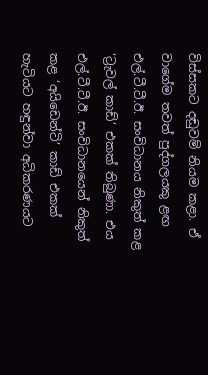විස්සකට දඬුවම් නියම කළා. ඒ වාගේම තවත් පුද්ගලයකු ළඟ එල්.ටී.ටී.ඊ. සංවිධානය නිකුත් කළ ‘ට්‍රැවල් කාඩ්’ එකක් තිබුණා. එය එල්.ටී.ටී.ඊ. සංවිධානයෙන් නිකුත් කළ ‘අයිඩෙන්ටි’ කාඩ් එකක් හැටියට හඳුන්වා අධිකරණයට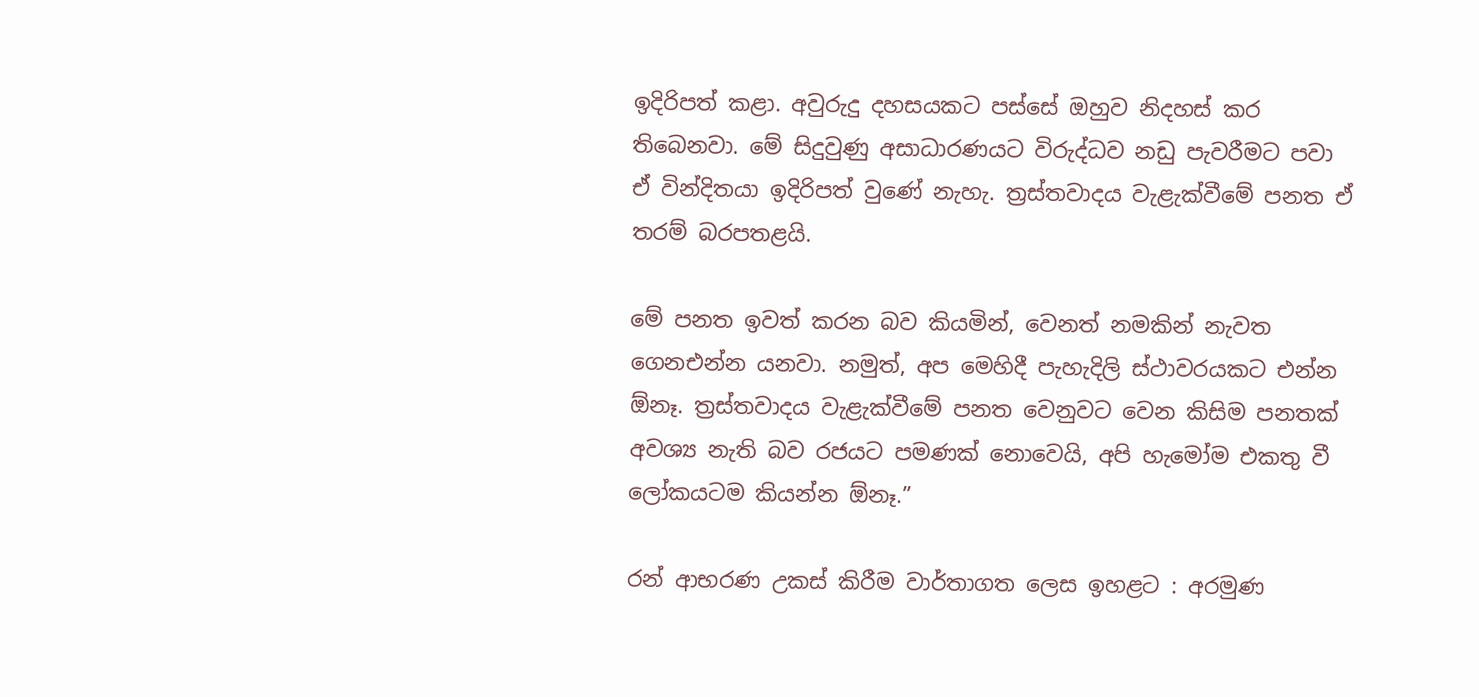ඉදිරිපත් කළා. අවුරුදු දහසයකට පස්සේ ඔහුව නිදහස් කර තිබෙනවා. මේ සිදුවුණු අසාධාරණයට විරුද්ධව නඩු පැවරීමට පවා ඒ වින්දිතයා ඉදිරිපත් වුණේ නැහැ. ත්‍රස්තවාදය වැළැක්වීමේ පනත ඒ තරම් බරපතළයි.

මේ පනත ඉවත් කරන බව කියමින්, වෙනත් නමකින් නැවත ගෙනඑන්න යනවා. නමුත්, අප මෙහිදී පැහැදිලි ස්ථාවරයකට එන්න ඕනෑ. ත්‍රස්තවාදය වැළැක්වීමේ පනත වෙනුවට වෙන කිසිම පනතක් අවශ්‍ය නැති බව රජයට පමණක් නොවෙයි, අපි හැමෝම එකතු වී ලෝකයටම කියන්න ඕනෑ.”

රන් ආභරණ උකස් කිරීම වාර්තාගත ලෙස ඉහළට : අරමුණ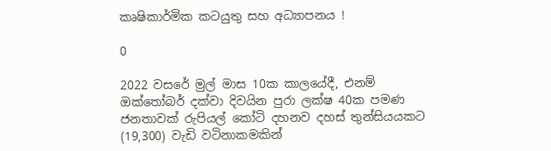කෘෂිකාර්මික කටයුතු සහ අධ්‍යාපනය !

0

2022 වසරේ මුල් මාස 10ක කාලයේදී, එනම් ඔක්තෝබර් දක්වා දිවයින පුරා ලක්ෂ 40ක පමණ ජනතාවක් රුපියල් කෝටි දහනව දහස් තුන්සියයකට (19,300) වැඩි වටිනාකමකින්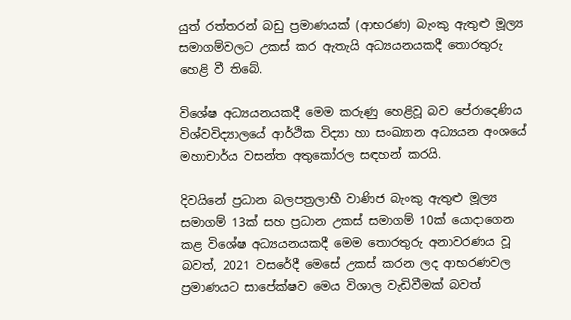යුත් රත්තරන් බඩු ප්‍රමාණයක් (ආභරණ) බැංකු ඇතුළු මූල්‍ය සමාගම්වලට උකස් කර ඇතැයි අධ්‍යයනයකදී තොරතුරු හෙළි වී තිබේ.

විශේෂ අධ්‍යයනයකදී මෙම කරුණු හෙළිවූ බව පේරාදෙණිය විශ්වවිද්‍යාලයේ ආර්ථික විද්‍යා හා සංඛ්‍යාන අධ්‍යයන අංශයේ මහාචාර්ය වසන්ත අතුකෝරල සඳහන් කරයි.

දිවයිනේ ප්‍රධාන බලපත්‍රලාභී වාණිජ බැංකු ඇතුළු මූල්‍ය සමාගම් 13ක් සහ ප්‍රධාන උකස් සමාගම් 10ක් යොදාගෙන කළ විශේෂ අධ්‍යයනයකදී මෙම තොරතුරු අනාවරණය වූ බවත්, 2021 වසරේදී මෙසේ උකස් කරන ලද ආභරණවල ප්‍රමාණයට සාපේක්ෂව මෙය විශාල වැඩිවීමක් බවත්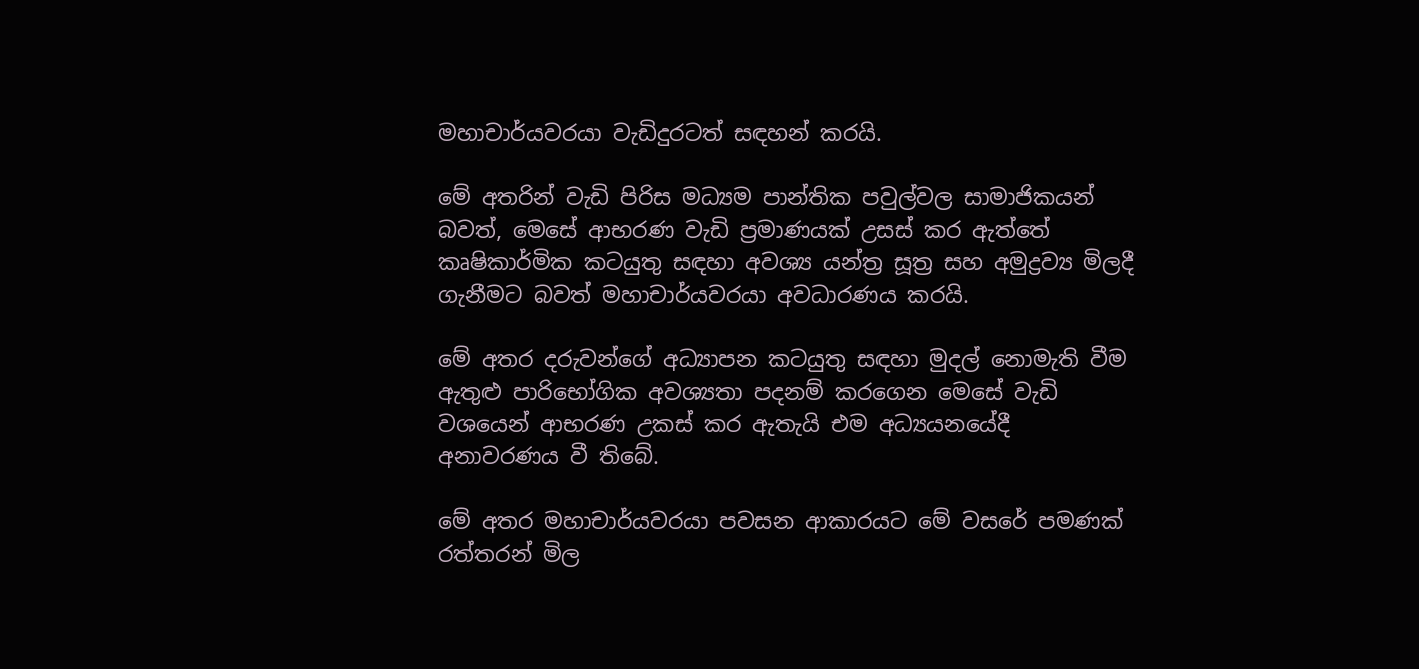මහාචාර්යවරයා වැඩිදුරටත් සඳහන් කරයි.

මේ අතරින් වැඩි පිරිස මධ්‍යම පාන්තික පවුල්වල සාමාජිකයන් බවත්, මෙසේ ආභරණ වැඩි ප්‍රමාණයක් උසස් කර ඇත්තේ කෘෂිකාර්මික කටයුතු සඳහා අවශ්‍ය යන්ත්‍ර සූත්‍ර සහ අමුද්‍රව්‍ය මිලදී ගැනීමට බවත් මහාචාර්යවරයා අවධාරණය කරයි.

මේ අතර දරුවන්ගේ අධ්‍යාපන කටයුතු සඳහා මුදල් නොමැති වීම ඇතුළු පාරිභෝගික අවශ්‍යතා පදනම් කරගෙන මෙසේ වැඩි වශයෙන් ආභරණ උකස් කර ඇතැයි එම අධ්‍යයනයේදී අනාවරණය වී තිබේ.

මේ අතර මහාචාර්යවරයා පවසන ආකාරයට මේ වසරේ පමණක් රත්තරන් මිල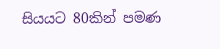සියයට 80කින් පමණ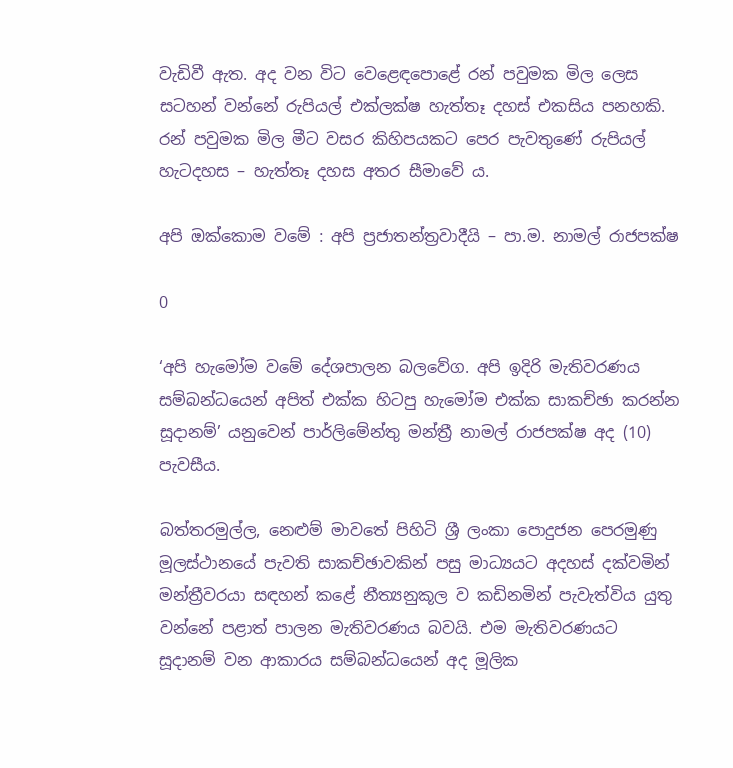වැඩිවී ඇත. අද වන විට වෙළෙඳපොළේ රන් පවුමක මිල ලෙස සටහන් වන්නේ රුපියල් එක්ලක්ෂ හැත්තෑ දහස් එකසිය පනහකි. රන් පවුමක මිල මීට වසර කිහිපයකට පෙර පැවතුණේ රුපියල් හැටදහස – හැත්තෑ දහස අතර සීමාවේ ය.

අපි ඔක්කොම වමේ : අපි ප්‍රජාතන්ත්‍රවාදීයි – පා.ම. නාමල් රාජපක්ෂ

0

‘අපි හැමෝම වමේ දේශපාලන බලවේග. අපි ඉදිරි මැතිවරණය සම්බන්ධයෙන් අපිත් එක්ක හිටපු හැමෝම එක්ක සාකච්ඡා කරන්න සූදානම්’ යනුවෙන් පාර්ලිමේන්තු මන්ත්‍රී නාමල් රාජපක්ෂ අද (10) පැවසීය.

බත්තරමුල්ල, නෙළුම් මාවතේ පිහිටි ශ්‍රී ලංකා පොදුජන පෙරමුණු මූලස්ථානයේ පැවති සාකච්ඡාවකින් පසු මාධ්‍යයට අදහස් දක්වමින් මන්ත්‍රීවරයා සඳහන් කළේ නීත්‍යනුකූල ව කඩිනමින් පැවැත්විය යුතු වන්නේ පළාත් පාලන මැතිවරණය බවයි. එම මැතිවරණයට සූදානම් වන ආකාරය සම්බන්ධයෙන් අද මූලික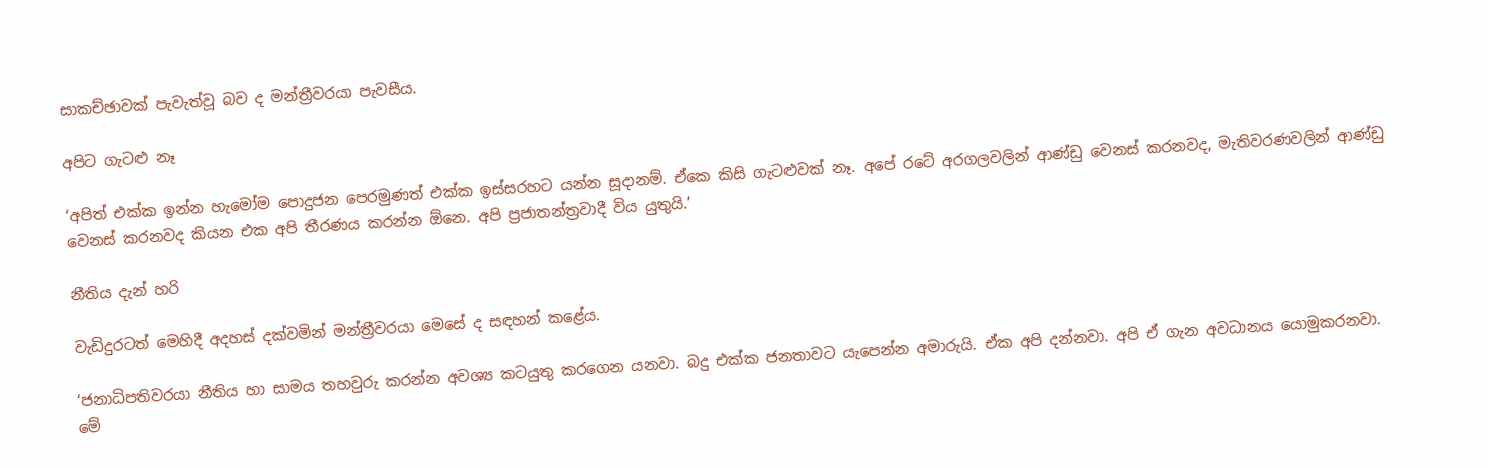සාකච්ඡාවක් පැවැත්වූ බව ද මන්ත්‍රීවරයා පැවසීය.

අපිට ගැටළු නෑ

‘අපිත් එක්ක ඉන්න හැමෝම පොදුජන පෙරමුණත් එක්ක ඉස්සරහට යන්න සූදානම්. ඒකෙ කිසි ගැටළුවක් නෑ. අපේ රටේ අරගලවලින් ආණ්ඩු වෙනස් කරනවද, මැතිවරණවලින් ආණ්ඩු වෙනස් කරනවද කියන එක අපි තීරණය කරන්න ඕනෙ. අපි ප්‍රජාතන්ත්‍රවාදී විය යුතුයි.’

නීතිය දැන් හරි

වැඩිදුරටත් මෙහිදී අදහස් දක්වමින් මන්ත්‍රීවරයා මෙසේ ද සඳහන් කළේය.

‘ජනාධිපතිවරයා නීතිය හා සාමය තහවුරු කරන්න අවශ්‍ය කටයුතු කරගෙන යනවා. බදු එක්ක ජනතාවට යැපෙන්න අමාරුයි. ඒක අපි දන්නවා. අපි ඒ ගැන අවධානය යොමුකරනවා. මේ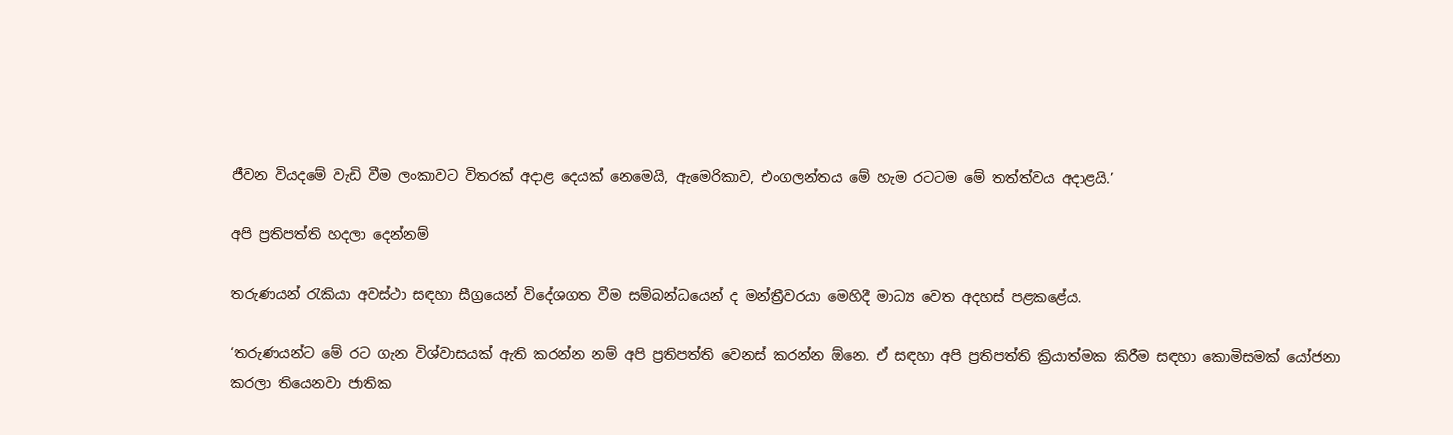ජීවන වියදමේ වැඩි වීම ලංකාවට විතරක් අදාළ දෙයක් නෙමෙයි, ඇමෙරිකාව, එංගලන්තය මේ හැම රටටම මේ තත්ත්වය අදාළයි.’

අපි ප්‍රතිපත්ති හදලා දෙන්නම්

තරුණයන් රැකියා අවස්ථා සඳහා සීග්‍රයෙන් විදේශගත වීම සම්බන්ධයෙන් ද මන්ත්‍රීවරයා මෙහිදී මාධ්‍ය වෙත අදහස් පළකළේය.

‘තරුණයන්ට මේ රට ගැන විශ්වාසයක් ඇති කරන්න නම් අපි ප්‍රතිපත්ති වෙනස් කරන්න ඕනෙ. ඒ සඳහා අපි ප්‍රතිපත්ති ක්‍රියාත්මක කිරීම සඳහා කොමිසමක් යෝජනා කරලා තියෙනවා ජාතික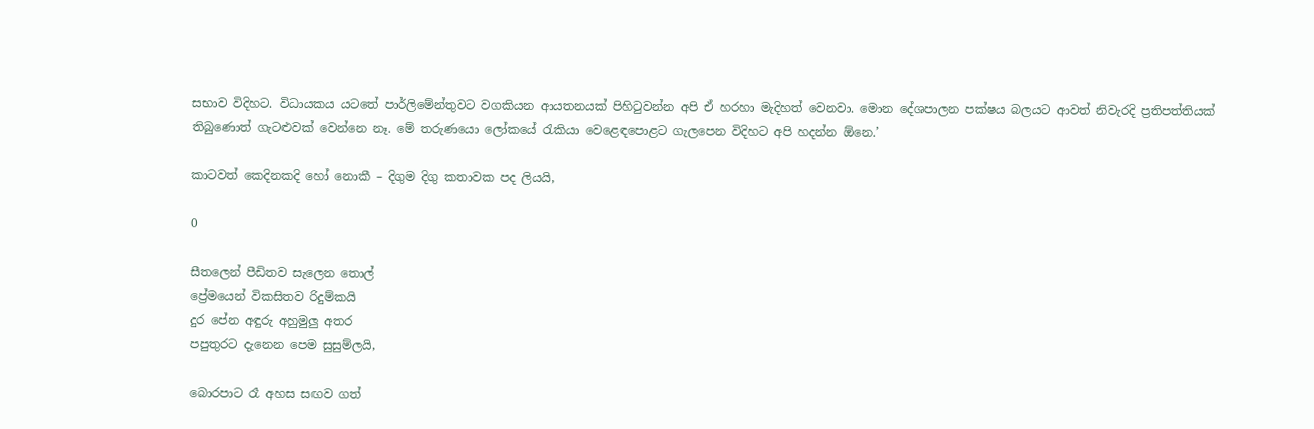සභාව විදිහට. විධායකය යටතේ පාර්ලිමේන්තුවට වගකියන ආයතනයක් පිහිටුවන්න අපි ඒ හරහා මැදිහත් වෙනවා. මොන දේශපාලන පක්ෂය බලයට ආවත් නිවැරදි ප්‍රතිපත්තියක් තිබුණොත් ගැටළුවක් වෙන්නෙ නෑ. මේ තරුණයො ලෝකයේ රැකියා වෙළෙඳපොළට ගැලපෙන විදිහට අපි හදන්න ඕනෙ.’

කාටවත් කෙදිනකදි හෝ නොකී – දිගුම දිගු කතාවක පද ලියයි,

0

සීතලෙන් පීඩිතව සැලෙන තොල්
ප්‍රේමයෙන් විකසිතව රිදුම්කයි
දුර පේන අඳුරු අහුමුලු අතර
පපුතුරට දැනෙන පෙම සුසුම්ලයි,

බොරපාට රෑ අහස සඟව ගත්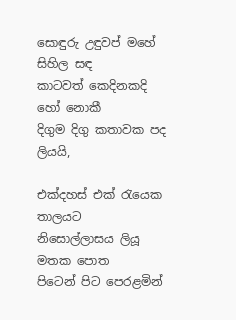සොඳුරු උඳුවප් මහේ සිහිල සඳ
කාටවත් කෙදිනකදි හෝ නොකී
දිගුම දිගු කතාවක පද ලියයි,

එක්දහස් එක් රැයෙක තාලයට
නිසොල්ලාසය ලියූ මතක පොත
පිටෙන් පිට පෙරළමින්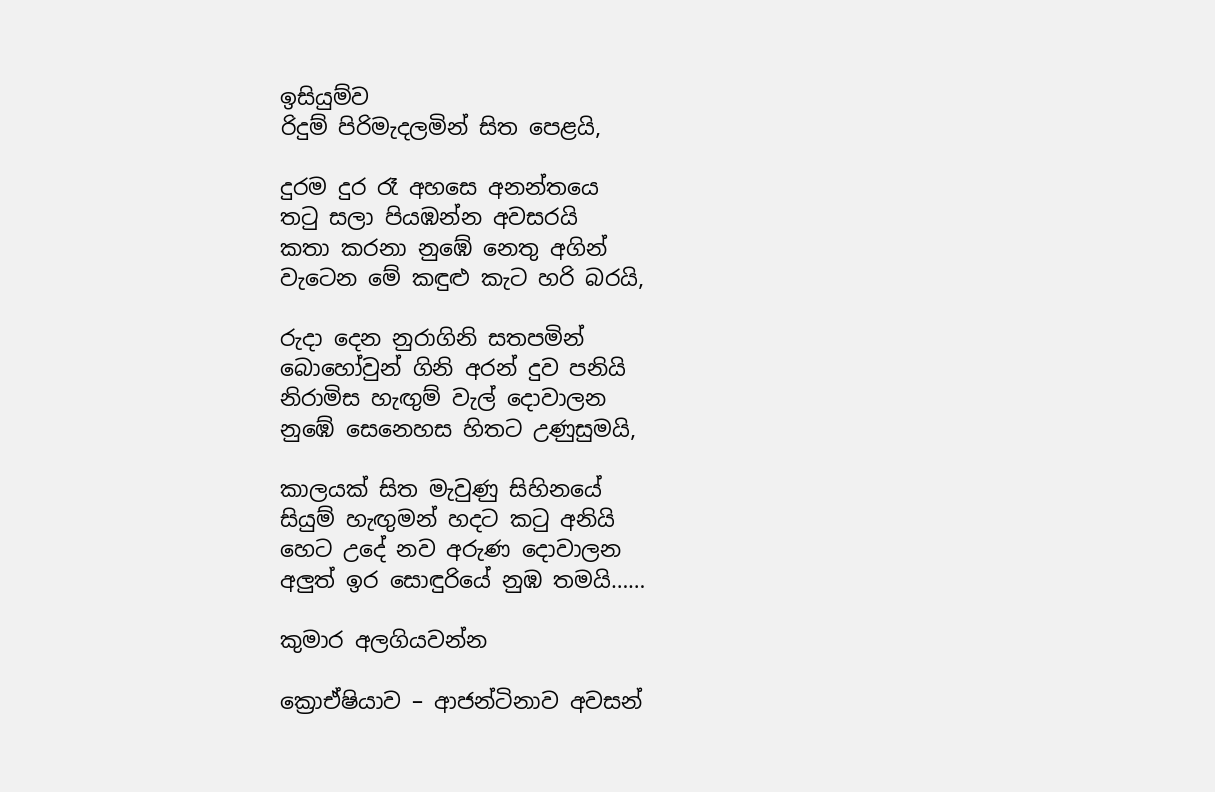ඉසියුම්ව
රිදුම් පිරිමැදලමින් සිත පෙළයි,

දුරම දුර රෑ අහසෙ අනන්තයෙ
තටු සලා පියඹන්න අවසරයි
කතා කරනා නුඹේ නෙතු අගින්
වැටෙන මේ කඳුළු කැට හරි බරයි,

රුදා දෙන නුරාගිනි සතපමින්
බොහෝවුන් ගිනි අරන් දුව පනියි
නිරාමිස හැඟුම් වැල් දොවාලන
නුඹේ සෙනෙහස හිතට උණුසුමයි,

කාලයක් සිත මැවුණු සිහිනයේ
සියුම් හැඟුමන් හදට කටු අනියි
හෙට උදේ නව අරුණ දොවාලන
අලුත් ඉර සොඳුරියේ නුඹ තමයි……

කුමාර අලගියවන්න

ක්‍රොඒෂියාව – ආජන්ටිනාව අවසන්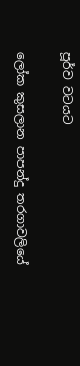පූර්ව වටයට

ලෝක කුසලාන පාපන්දු තරගාවලියේ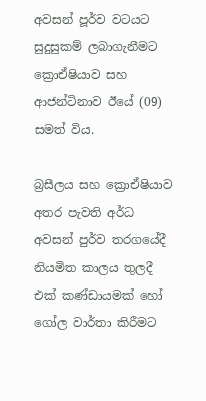අවසන් පූර්ව වටයට සුදුසුකම් ලබාගැනීමට ක්‍රොඒෂියාව සහ ආජන්ටිනාව ඊයේ (09) සමත් විය.

බ්‍රසීලය සහ ක්‍රොඒෂියාව අතර පැවති අර්ධ අවසන් පුර්ව තරගයේදී නියමිත කාලය තුලදී එක් කණ්ඩායමක් හෝ ගෝල වාර්තා කිරීමට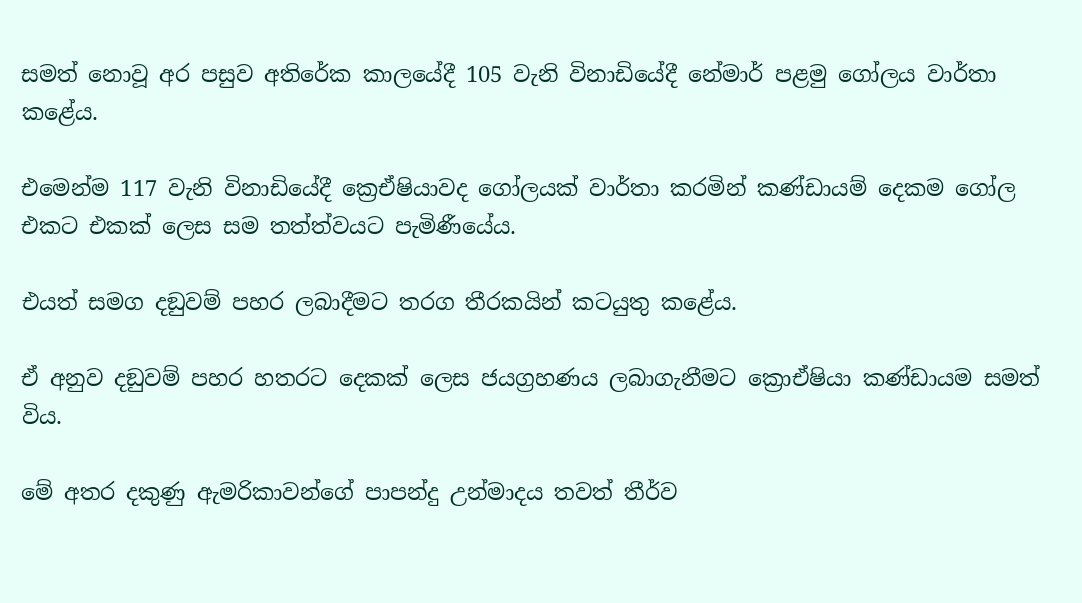සමත් නොවූ අර පසුව අතිරේක කාලයේදී 105 වැනි විනාඩියේදී නේමාර් පළමු ගෝලය වාර්තා කළේය.

එමෙන්ම 117 වැනි විනාඩියේදී ක්‍රෙඒෂියාවද ගෝලයක් වාර්තා කරමින් කණ්ඩායම් දෙකම ගෝල එකට එකක් ලෙස සම තත්ත්වයට පැමිණීයේය.

එයත් සමග දඞුවම් පහර ලබාදීමට තරග තීරකයින් කටයුතු කළේය.

ඒ අනුව දඞුවම් පහර හතරට දෙකක් ලෙස ජයග්‍රහණය ලබාගැනීමට ක්‍රොඒෂියා කණ්ඩායම සමත් විය.

මේ අතර දකුණු ඇමරිකාවන්ගේ පාපන්දු උන්මාදය තවත් තීර්ව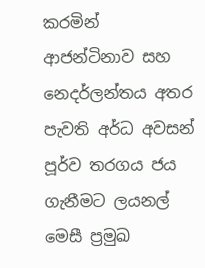කරමින් ආජන්ටිනාව සහ නෙදර්ලන්තය අතර පැවති අර්ධ අවසන් පූර්ව තරගය ජය ගැනීමට ලයනල් මෙසී ප්‍රමුඛ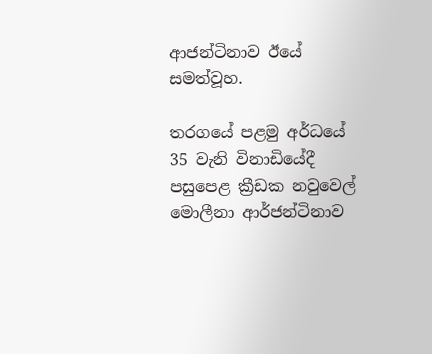ආජන්ටිනාව ඊයේ සමත්වූහ.

තරගයේ පළමු අර්ධයේ 35 වැනි විනාඩියේදී පසුපෙළ ක්‍රීඩක නවුවෙල් මොලීනා ආර්ජන්ටිනාව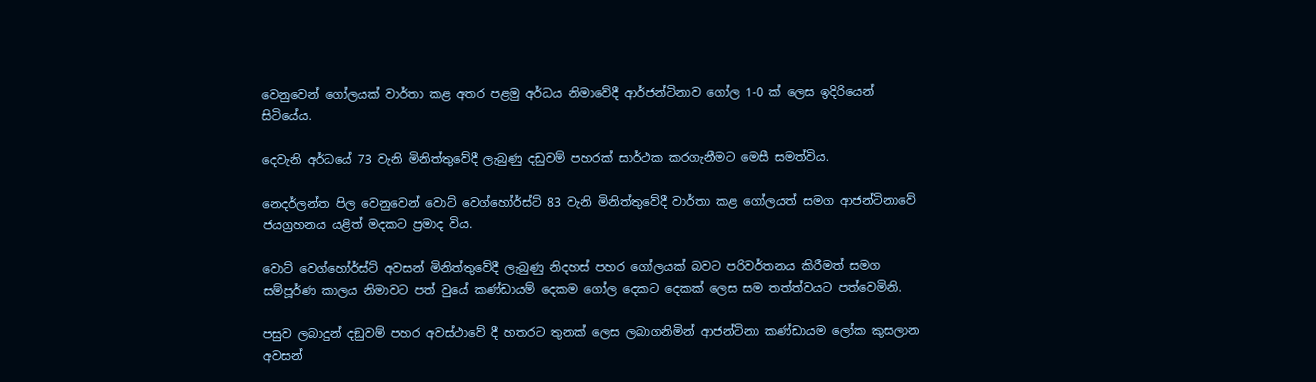වෙනුවෙන් ගෝලයක් වාර්තා කළ අතර පළමු අර්ධය නිමාවේදී ආර්ජන්ටිනාව ගෝල 1-0 ක් ලෙස ඉදිරියෙන් සිටියේය.

දෙවැනි අර්ධයේ 73 වැනි මිනිත්තුවේදී ලැබුණු දඩුවම් පහරක් සාර්ථක කරගැනීමට මෙසී සමත්විය.

නෙදර්ලන්ත පිල වෙනුවෙන් වොට් වෙග්හෝර්ස්ට් 83 වැනි මිනිත්තුවේදී වාර්තා කළ ගෝලයත් සමග ආජන්ටිනාවේ ජයග්‍රහනය යළිත් මදකට ප්‍රමාද විය.

වොට් වෙග්හෝර්ස්ට් අවසන් මිනිත්තුවේදී ලැබුණු නිදහස් පහර ගෝලයක් බවට පරිවර්තනය කිරීමත් සමග සම්පූර්ණ කාලය නිමාවට පත් වුයේ කණ්ඩායම් දෙකම ගෝල දෙකට දෙකක් ලෙස සම තත්ත්වයට පත්වෙමිනි.

පසුව ලබාදුන් දඞුවම් පහර අවස්ථාවේ දී හතරට තුනක් ලෙස ලබාගනිමින් ආජන්ටිනා කණ්ඩායම ලෝක කුසලාන අවසන්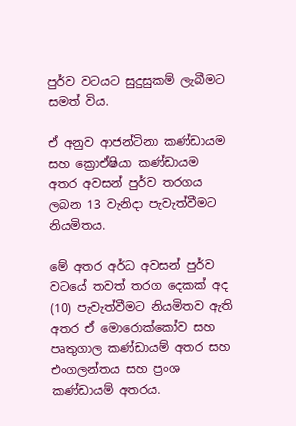පුර්ව වටයට සුදුසුකම් ලැබීමට සමත් විය.

ඒ අනුව ආජන්ටිනා කණ්ඩායම සහ ක්‍රොඒෂියා කණ්ඩායම අතර අවසන් පුර්ව තරගය ලබන 13 වැනිදා පැවැත්වීමට නියමිතය.

මේ අතර අර්ධ අවසන් පුර්ව වටයේ තවත් තරග දෙකක් අද (10) පැවැත්වීමට නියමිතව ඇති අතර ඒ මොරොක්කෝව සහ පෘතුගාල කණ්ඩායම් අතර සහ එංගලන්තය සහ ප්‍රංශ කණ්ඩායම් අතරය.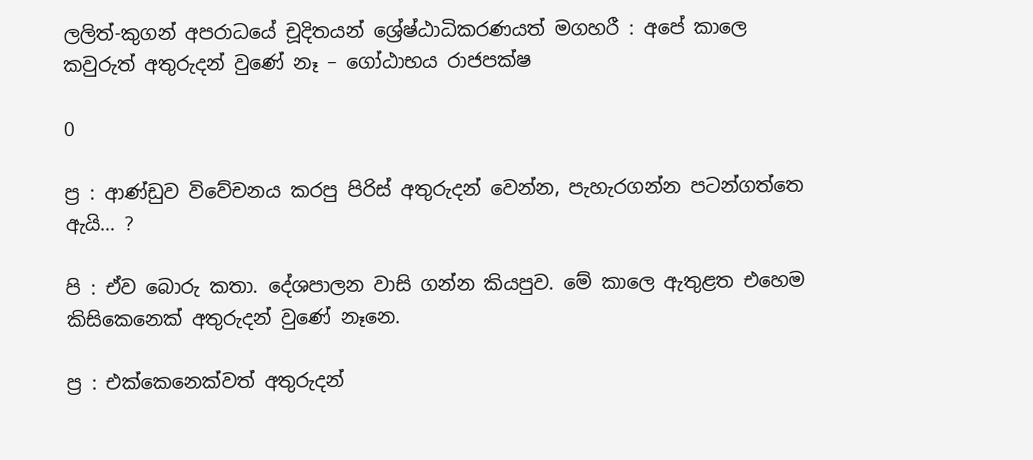ලලිත්-කුගන් අපරාධයේ චූදිතයන් ශ්‍රේෂ්ඨාධිකරණයත් මගහරී : අපේ කාලෙ කවුරුත් අතුරුදන් වුණේ නෑ – ගෝඨාභය රාජපක්ෂ

0

ප්‍ර : ආණ්ඩුව විවේචනය කරපු පිරිස් අතුරුදන් වෙන්න, පැහැරගන්න පටන්ගත්තෙ ඇයි… ?

පි : ඒව බොරු කතා. දේශපාලන වාසි ගන්න කියපුව. මේ කාලෙ ඇතුළත එහෙම කිසිකෙනෙක් අතුරුදන් වුණේ නෑනෙ.

ප්‍ර : එක්කෙනෙක්වත් අතුරුදන්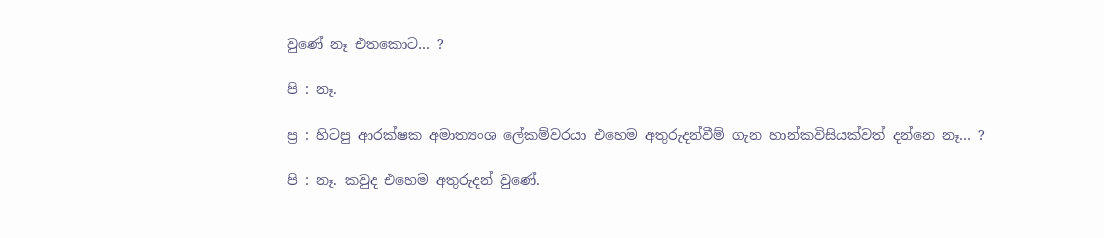වුණේ නෑ එතකොට… ?

පි : නෑ.

ප්‍ර : හිටපු ආරක්ෂක අමාත්‍යංශ ලේකම්වරයා එහෙම අතුරුදන්වීම් ගැන හාන්කවිසියක්වත් දන්නෙ නෑ… ?

පි : නෑ. කවුද එහෙම අතුරුදන් වුණේ.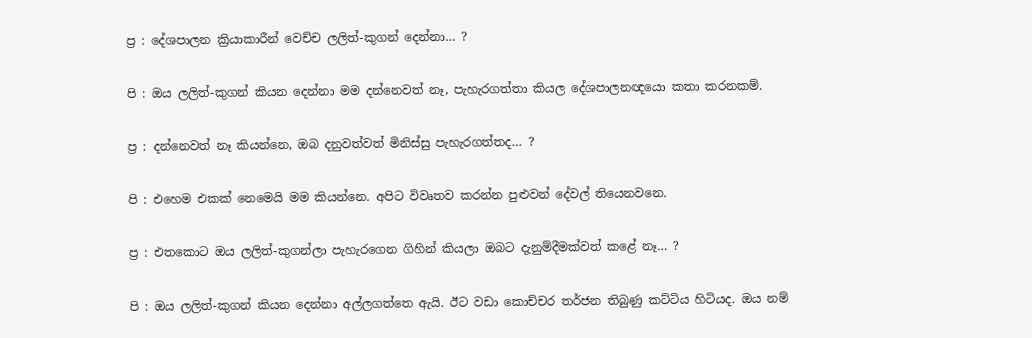ප්‍ර : දේශපාලන ක්‍රියාකාරීන් වෙච්ච ලලිත්-කුගන් දෙන්නා… ?

පි : ඔය ලලිත්-කුගන් කියන දෙන්නා මම දන්නෙවත් නෑ, පැහැරගත්තා කියල දේශපාලනඥයො කතා කරනකම්.

ප්‍ර : දන්නෙවත් නෑ කියන්නෙ, ඔබ දනුවත්වත් මිනිස්සු පැහැරගත්තද… ?

පි : එහෙම එකක් නෙමෙයි මම කියන්නෙ. අපිට විවෘතව කරන්න පුළුවන් දේවල් තියෙනවනෙ.

ප්‍ර : එතකොට ඔය ලලිත්-කුගන්ලා පැහැරගෙන ගිහින් කියලා ඔබට දැනුම්දීමක්වත් කළේ නෑ… ?

පි : ඔය ලලිත්-කුගන් කියන දෙන්නා අල්ලගත්තෙ ඇයි. ඊට වඩා කොච්චර තර්ජන තිබුණු කට්ටිය හිටියද. ඔය නම්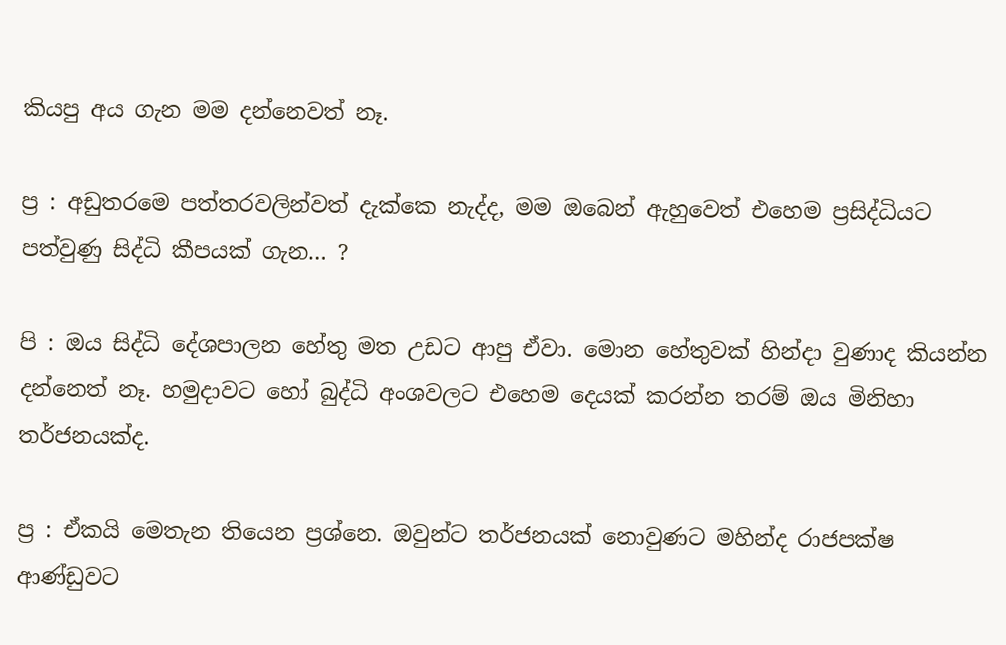කියපු අය ගැන මම දන්නෙවත් නෑ.

ප්‍ර : අඩුතරමෙ පත්තරවලින්වත් දැක්කෙ නැද්ද, මම ඔබෙන් ඇහුවෙත් එහෙම ප්‍රසිද්ධියට පත්වුණු සිද්ධි කීපයක් ගැන… ?

පි : ඔය සිද්ධි දේශපාලන හේතු මත උඩට ආපු ඒවා. මොන හේතුවක් හින්දා වුණාද කියන්න දන්නෙත් නෑ. හමුදාවට හෝ බුද්ධි අංශවලට එහෙම දෙයක් කරන්න තරම් ඔය මිනිහා තර්ජනයක්ද.

ප්‍ර : ඒකයි මෙතැන තියෙන ප්‍රශ්නෙ. ඔවුන්ට තර්ජනයක් නොවුණට මහින්ද රාජපක්ෂ ආණ්ඩුවට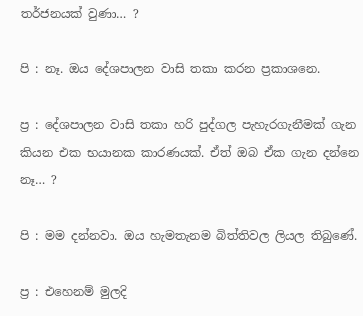තර්ජනයක් වුණා… ?

පි : නෑ. ඔය දේශපාලන වාසි තකා කරන ප්‍රකාශනෙ.

ප්‍ර : දේශපාලන වාසි තකා හරි පුද්ගල පැහැරගැනීමක් ගැන කියන එක භයානක කාරණයක්. ඒත් ඔබ ඒක ගැන දන්නෙ නෑ… ?

පි : මම දන්නවා. ඔය හැමතැනම බිත්තිවල ලියල තිබුණේ.

ප්‍ර : එහෙනම් මුලදි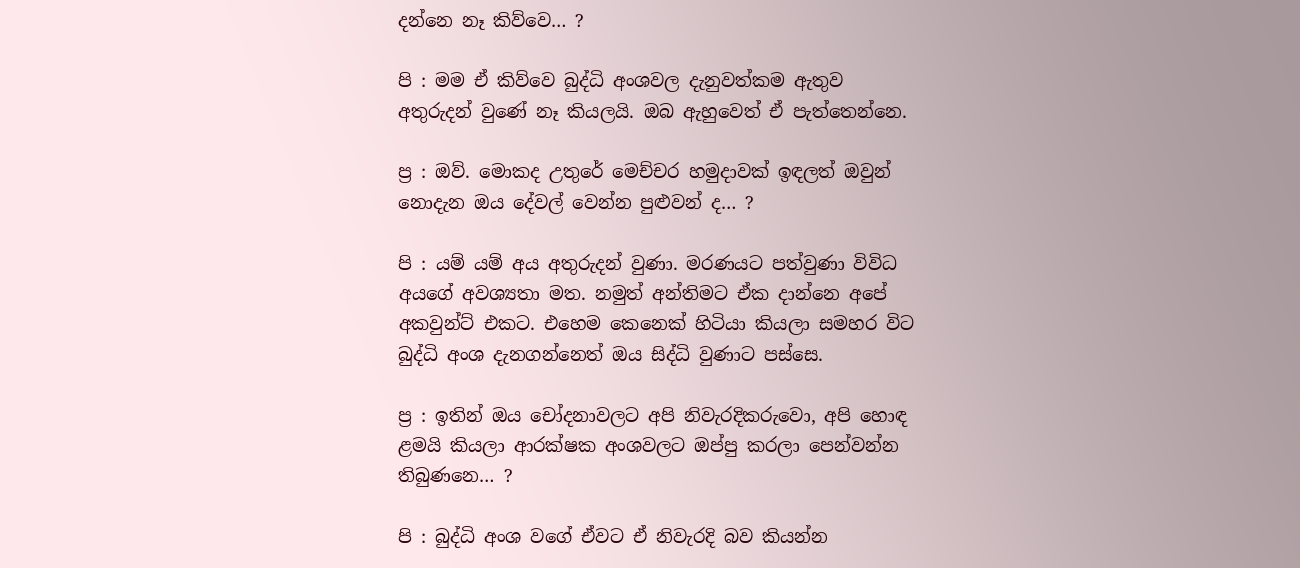දන්නෙ නෑ කිව්වෙ… ?

පි : මම ඒ කිව්වෙ බුද්ධි අංශවල දැනුවත්කම ඇතුව අතුරුදන් වුණේ නෑ කියලයි. ඔබ ඇහුවෙත් ඒ පැත්තෙන්නෙ.

ප්‍ර : ඔව්. මොකද උතුරේ මෙච්චර හමුදාවක් ඉඳලත් ඔවුන් නොදැන ඔය දේවල් වෙන්න පුළුවන් ද… ?

පි : යම් යම් අය අතුරුදන් වුණා. මරණයට පත්වුණා විවිධ අයගේ අවශ්‍යතා මත. නමුත් අන්තිමට ඒක දාන්නෙ අපේ අකවුන්ට් එකට. එහෙම කෙනෙක් හිටියා කියලා සමහර විට බුද්ධි අංශ දැනගන්නෙත් ඔය සිද්ධි වුණාට පස්සෙ.

ප්‍ර : ඉතින් ඔය චෝදනාවලට අපි නිවැරදිකරුවො, අපි හොඳ ළමයි කියලා ආරක්ෂක අංශවලට ඔප්පු කරලා පෙන්වන්න තිබුණනෙ… ?

පි : බුද්ධි අංශ වගේ ඒවට ඒ නිවැරදි බව කියන්න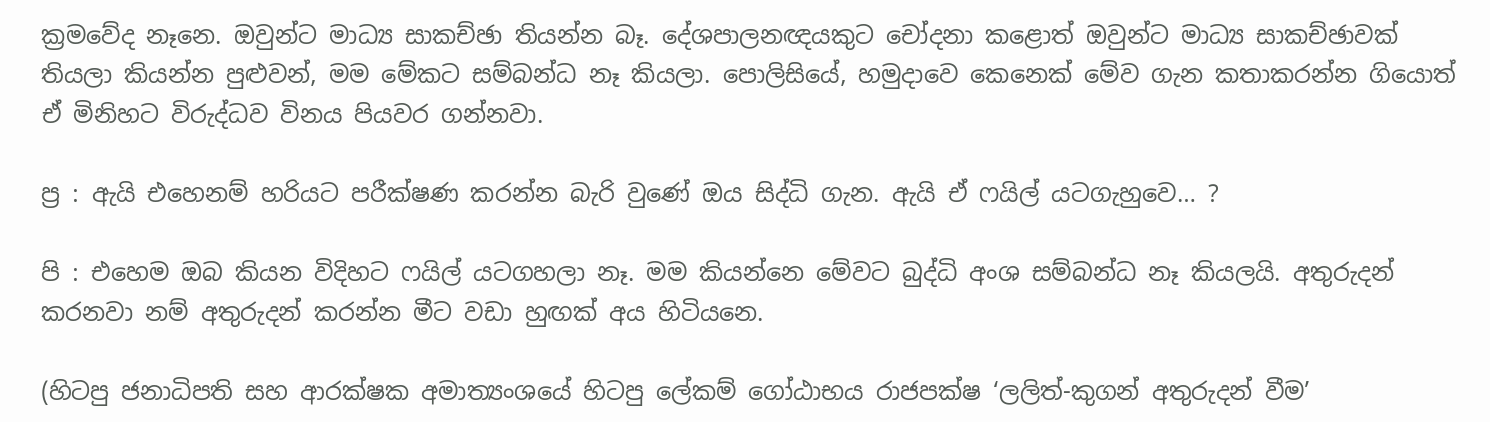ක්‍රමවේද නෑනෙ. ඔවුන්ට මාධ්‍ය සාකච්ඡා තියන්න බෑ. දේශපාලනඥයකුට චෝදනා කළොත් ඔවුන්ට මාධ්‍ය සාකච්ඡාවක් තියලා කියන්න පුළුවන්, මම මේකට සම්බන්ධ නෑ කියලා. පොලිසියේ, හමුදාවෙ කෙනෙක් මේව ගැන කතාකරන්න ගියොත් ඒ මිනිහට විරුද්ධව විනය පියවර ගන්නවා.

ප්‍ර : ඇයි එහෙනම් හරියට පරීක්ෂණ කරන්න බැරි වුණේ ඔය සිද්ධි ගැන. ඇයි ඒ ෆයිල් යටගැහුවෙ… ?

පි : එහෙම ඔබ කියන විදිහට ෆයිල් යටගහලා නෑ. මම කියන්නෙ මේවට බුද්ධි අංශ සම්බන්ධ නෑ කියලයි. අතුරුදන් කරනවා නම් අතුරුදන් කරන්න මීට වඩා හුඟක් අය හිටියනෙ.

(හිටපු ජනාධිපති සහ ආරක්ෂක අමාත්‍යංශයේ හිටපු ලේකම් ගෝඨාභය රාජපක්ෂ ‘ලලිත්-කුගන් අතුරුදන් වීම’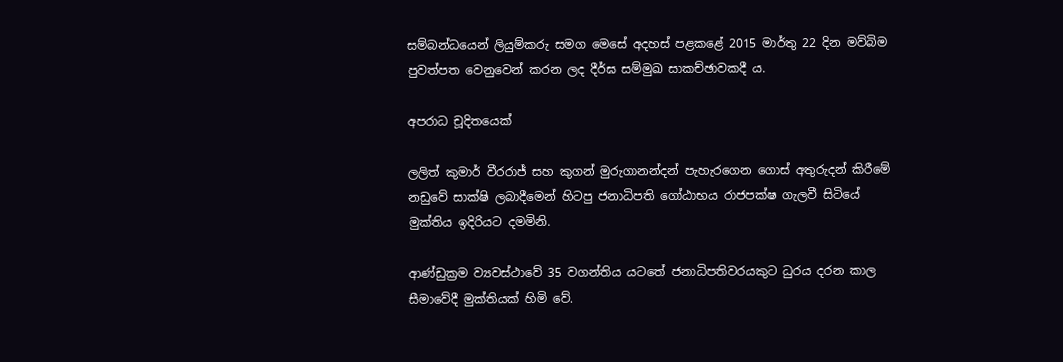සම්බන්ධයෙන් ලියුම්කරු සමග මෙසේ අදහස් පළකළේ 2015 මාර්තු 22 දින මව්බිම පුවත්පත වෙනුවෙන් කරන ලද දීර්ඝ සම්මුඛ සාකච්ඡාවකදී ය.

අපරාධ චූදිතයෙක්

ලලිත් කුමාර් වීරරාජ් සහ කුගන් මුරුගානන්දන් පැහැරගෙන ගොස් අතුරුදන් කිරීමේ නඩුවේ සාක්ෂි ලබාදීමෙන් හිටපු ජනාධිපති ගෝඨාභය රාජපක්ෂ ගැලවී සිටියේ මුක්තිය ඉදිරියට දමමිනි.

ආණ්ඩුක්‍රම ව්‍යවස්ථාවේ 35 වගන්තිය යටතේ ජනාධිපතිවරයකුට ධුරය දරන කාල සීමාවේදී මුක්තියක් හිමි වේ.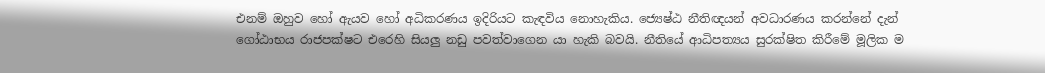එනම් ඔහුව හෝ ඇයව හෝ අධිකරණය ඉදිරියට කැඳවිය නොහැකිය. ජ්‍යෙෂ්ඨ නීතිඥයන් අවධාරණය කරන්නේ දැන් ගෝඨාභය රාජපක්ෂට එරෙහි සියලු නඩු පවත්වාගෙන යා හැකි බවයි. නීතියේ ආධිපත්‍යය සුරක්ෂිත කිරීමේ මූලික ම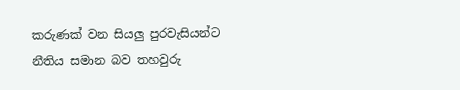කරුණක් වන සියලු පුරවැසියන්ට නීතිය සමාන බව තහවුරු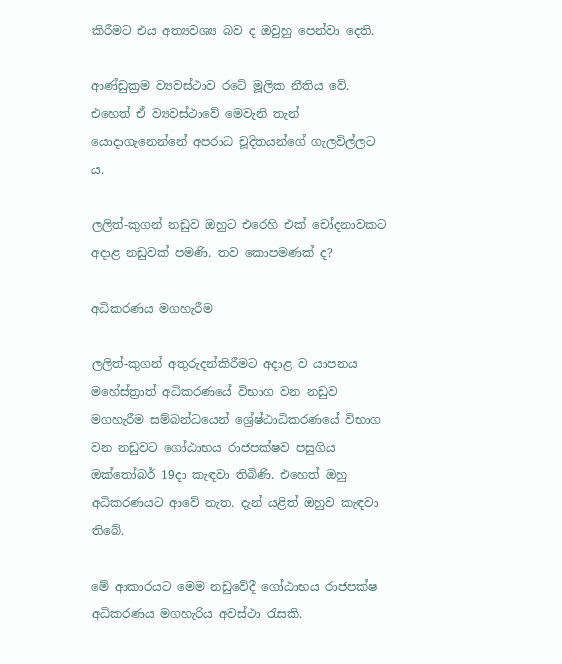කිරීමට එය අත්‍යවශ්‍ය බව ද ඔවුහු පෙන්වා දෙති.

ආණ්ඩුක්‍රම ව්‍යවස්ථාව රටේ මූලික නීතිය වේ. එහෙත් ඒ ව්‍යවස්ථාවේ මෙවැනි තැන් යොදාගැනෙන්නේ අපරාධ චූදිතයන්ගේ ගැලවිල්ලට ය.

ලලිත්-කුගන් නඩුව ඔහුට එරෙහි එක් චෝදනාවකට අදාළ නඩුවක් පමණි. තව කොපමණක් ද?

අධිකරණය මගහැරීම

ලලිත්-කුගන් අතුරුදන්කිරීමට අදාළ ව යාපනය මහේස්ත්‍රාත් අධිකරණයේ විභාග වන නඩුව මගහැරීම සම්බන්ධයෙන් ශ්‍රේෂ්ඨාධිකරණයේ විභාග වන නඩුවට ගෝඨාභය රාජපක්ෂව පසුගිය ඔක්තෝබර් 19දා කැඳවා තිබිණි. එහෙත් ඔහු අධිකරණයට ආවේ නැත. දැන් යළිත් ඔහුව කැඳවා තිබේ.

මේ ආකාරයට මෙම නඩුවේදී ගෝඨාභය රාජපක්ෂ අධිකරණය මගහැරිය අවස්ථා රැසකි.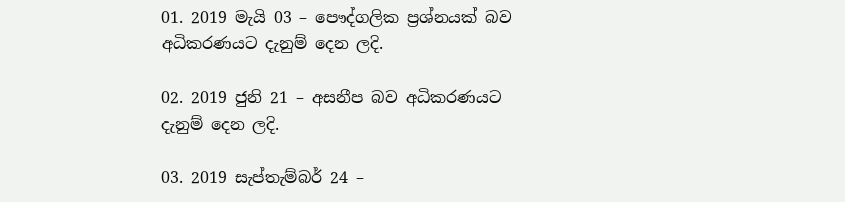01. 2019 මැයි 03 – පෞද්ගලික ප්‍රශ්නයක් බව අධිකරණයට දැනුම් දෙන ලදි.

02. 2019 ජුනි 21 – අසනීප බව අධිකරණයට දැනුම් දෙන ලදි.

03. 2019 සැප්තැම්බර් 24 –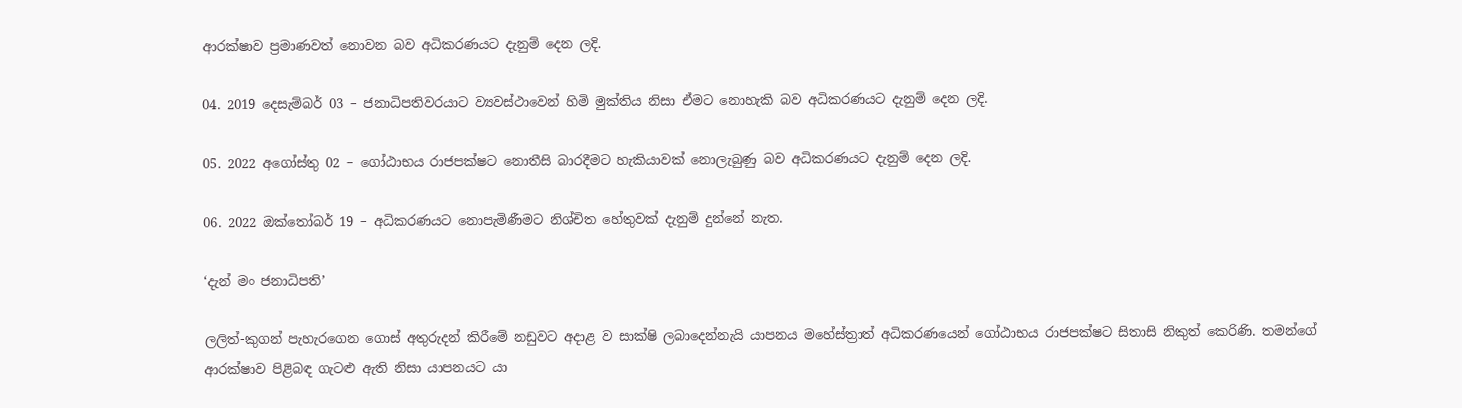ආරක්ෂාව ප්‍රමාණවත් නොවන බව අධිකරණයට දැනුම් දෙන ලදි.

04. 2019 දෙසැම්බර් 03 – ජනාධිපතිවරයාට ව්‍යවස්ථාවෙන් හිමි මුක්තිය නිසා ඒමට නොහැකි බව අධිකරණයට දැනුම් දෙන ලදි.

05. 2022 අගෝස්තු 02 – ගෝඨාභය රාජපක්ෂට නොතීසි බාරදීමට හැකියාවක් නොලැබුණු බව අධිකරණයට දැනුම් දෙන ලදි.

06. 2022 ඔක්තෝබර් 19 – අධිකරණයට නොපැමිණීමට නිශ්චිත හේතුවක් දැනුම් දුන්නේ නැත.

‘දැන් මං ජනාධිපති’

ලලිත්-කුගන් පැහැරගෙන ගොස් අතුරුදන් කිරීමේ නඩුවට අදාළ ව සාක්ෂි ලබාදෙන්නැයි යාපනය මහේස්ත්‍රාත් අධිකරණයෙන් ගෝඨාභය රාජපක්ෂට සිතාසි නිකුත් කෙරිණි. තමන්ගේ ආරක්ෂාව පිළිබඳ ගැටළු ඇති නිසා යාපනයට යා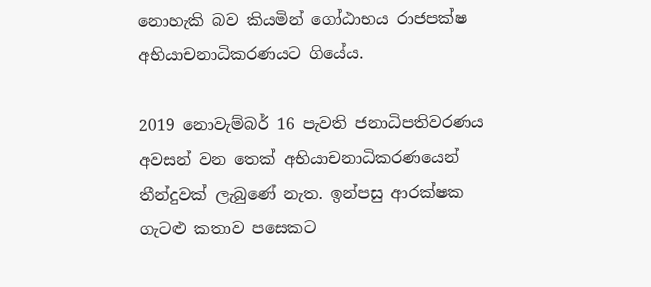නොහැකි බව කියමින් ගෝඨාභය රාජපක්ෂ අභියාචනාධිකරණයට ගියේය.

2019 නොවැම්බර් 16 පැවති ජනාධිපතිවරණය අවසන් වන තෙක් අභියාචනාධිකරණයෙන් තීන්දුවක් ලැබුණේ නැත. ඉන්පසු ආරක්ෂක ගැටළු කතාව පසෙකට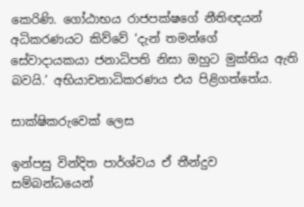කෙරිණි. ගෝඨාභය රාජපක්ෂගේ නීතිඥයන් අධිකරණයට කිව්වේ ‘දැන් තමන්ගේ සේවාදායකයා ජනාධිපති නිසා ඔහුට මුක්තිය ඇති බවයි.’ අභියාචනාධිකරණය එය පිළිගත්තේය.

සාක්ෂිකරුවෙක් ලෙස

ඉන්පසු වින්දිත පාර්ශ්වය ඒ තීන්දුව සම්බන්ධයෙන්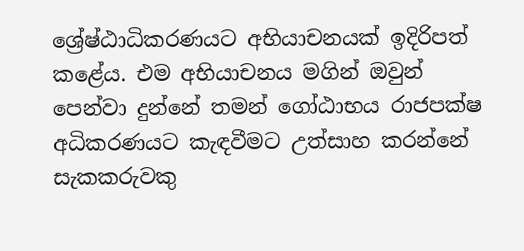ශ්‍රේෂ්ඨාධිකරණයට අභියාචනයක් ඉදිරිපත් කළේය. එම අභියාචනය මගින් ඔවුන් පෙන්වා දුන්නේ තමන් ගෝඨාභය රාජපක්ෂ අධිකරණයට කැඳවීමට උත්සාහ කරන්නේ සැකකරුවකු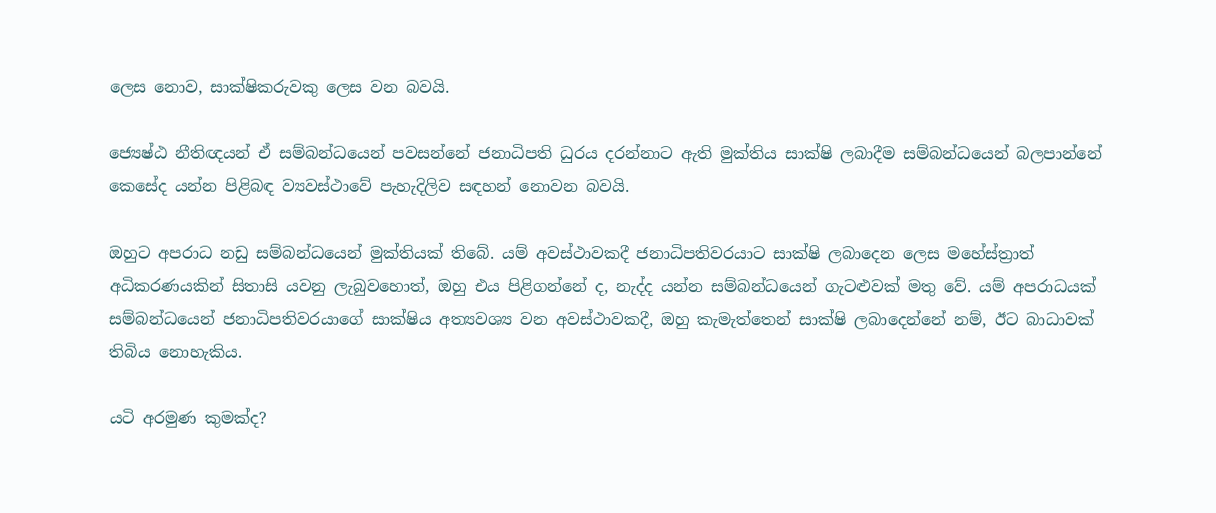ලෙස නොව, සාක්ෂිකරුවකු ලෙස වන බවයි.

ජ්‍යෙෂ්ඨ නීතිඥයන් ඒ සම්බන්ධයෙන් පවසන්නේ ජනාධිපති ධුරය දරන්නාට ඇති මුක්තිය සාක්ෂි ලබාදීම සම්බන්ධයෙන් බලපාන්නේ කෙසේද යන්න පිළිබඳ ව්‍යවස්ථාවේ පැහැදිලිව සඳහන් නොවන බවයි.

ඔහුට අපරාධ නඩු සම්බන්ධයෙන් මුක්තියක් තිබේ. යම් අවස්ථාවකදී ජනාධිපතිවරයාට සාක්ෂි ලබාදෙන ලෙස මහේස්ත්‍රාත් අධිකරණයකින් සිතාසි යවනු ලැබුවහොත්, ඔහු එය පිළිගන්නේ ද, නැද්ද යන්න සම්බන්ධයෙන් ගැටළුවක් මතු වේ. යම් අපරාධයක් සම්බන්ධයෙන් ජනාධිපතිවරයාගේ සාක්ෂිය අත්‍යවශ්‍ය වන අවස්ථාවකදී, ඔහු කැමැත්තෙන් සාක්ෂි ලබාදෙන්නේ නම්, ඊට බාධාවක් තිබිය නොහැකිය.

යටි අරමුණ කුමක්ද?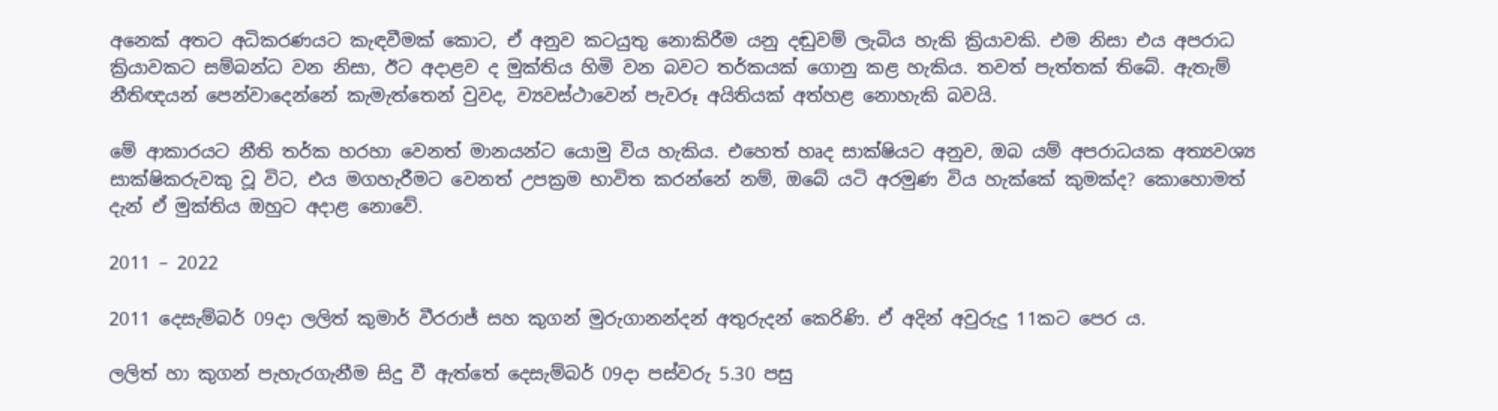අනෙක් අතට අධිකරණයට කැඳවීමක් කොට, ඒ අනුව කටයුතු නොකිරීම යනු දඬුවම් ලැබිය හැකි ක්‍රියාවකි. එම නිසා එය අපරාධ ක්‍රියාවකට සම්බන්ධ වන නිසා, ඊට අදාළව ද මුක්තිය හිමි වන බවට තර්කයක් ගොනු කළ හැකිය. තවත් පැත්තක් තිබේ. ඇතැම් නීතිඥයන් පෙන්වාදෙන්නේ කැමැත්තෙන් වුවද, ව්‍යවස්ථාවෙන් පැවරූ අයිතියක් අත්හළ නොහැකි බවයි.

මේ ආකාරයට නීති තර්ක හරහා වෙනත් මානයන්ට යොමු විය හැකිය. එහෙත් හෘද සාක්ෂියට අනුව, ඔබ යම් අපරාධයක අත්‍යවශ්‍ය සාක්ෂිකරුවකු වූ විට, එය මගහැරීමට වෙනත් උපක්‍රම භාවිත කරන්නේ නම්, ඔබේ යටි අරමුණ විය හැක්කේ කුමක්ද? කොහොමත් දැන් ඒ මුක්තිය ඔහුට අදාළ නොවේ.

2011 – 2022

2011 දෙසැම්බර් 09දා ලලිත් කුමාර් වීරරාජ් සහ කුගන් මුරුගානන්දන් අතුරුදන් කෙරිණි. ඒ අදින් අවුරුදු 11කට පෙර ය.

ලලිත් හා කුගන් පැහැරගැනීම සිදු වී ඇත්තේ දෙසැම්බර් 09දා පස්වරු 5.30 පසු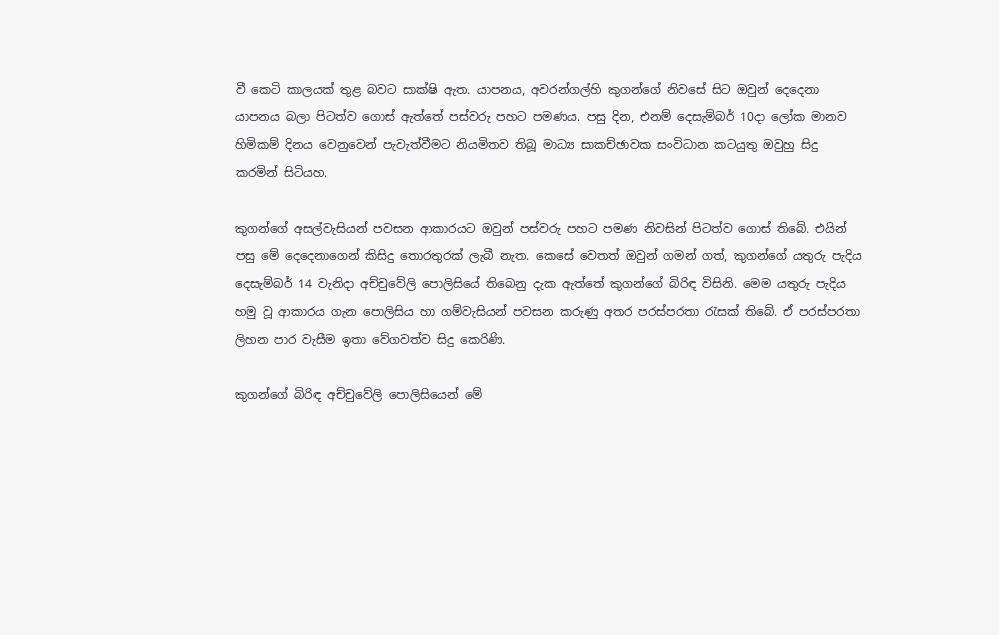වී කෙටි කාලයක් තුළ බවට සාක්ෂි ඇත. යාපනය, අවරන්ගල්හි කුගන්ගේ නිවසේ සිට ඔවුන් දෙදෙනා යාපනය බලා පිටත්ව ගොස් ඇත්තේ පස්වරු පහට පමණය. පසු දින, එනම් දෙසැම්බර් 10දා ලෝක මානව හිමිකම් දිනය වෙනුවෙන් පැවැත්වීමට නියමිතව තිබූ මාධ්‍ය සාකච්ඡාවක සංවිධාන කටයුතු ඔවුහු සිදු කරමින් සිටියහ.

කුගන්ගේ අසල්වැසියන් පවසන ආකාරයට ඔවුන් පස්වරු පහට පමණ නිවසින් පිටත්ව ගොස් තිබේ. එයින් පසු මේ දෙදෙනාගෙන් කිසිදු තොරතුරක් ලැබී නැත. කෙසේ වෙතත් ඔවුන් ගමන් ගත්, කුගන්ගේ යතුරු පැදිය දෙසැම්බර් 14 වැනිදා අච්චුවේලි පොලිසියේ තිබෙනු දැක ඇත්තේ කුගන්ගේ බිරිඳ විසිනි. මෙම යතුරු පැදිය හමු වූ ආකාරය ගැන පොලිසිය හා ගම්වැසියන් පවසන කරුණු අතර පරස්පරතා රැසක් තිබේ. ඒ පරස්පරතා ලිහන පාර වැසීම ඉතා වේගවත්ව සිදු කෙරිණි.

කුගන්ගේ බිරිඳ අච්චුවේලි පොලිසියෙන් මේ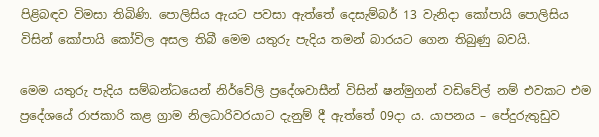පිළිබඳව විමසා තිබිණි. පොලිසිය ඇයට පවසා ඇත්තේ දෙසැම්බර් 13 වැනිදා කෝපායි පොලිසිය විසින් කෝපායි කෝවිල අසල තිබී මෙම යතුරු පැදිය තමන් බාරයට ගෙන තිබුණු බවයි.

මෙම යතුරු පැදිය සම්බන්ධයෙන් නිර්වේලි ප්‍රදේශවාසීන් විසින් ෂන්මුගන් වඩිවේල් නම් එවකට එම ප්‍රදේශයේ රාජකාරි කළ ග්‍රාම නිලධාරිවරයාට දැනුම් දී ඇත්තේ 09දා ය. යාපනය – පේදුරුතුඩුව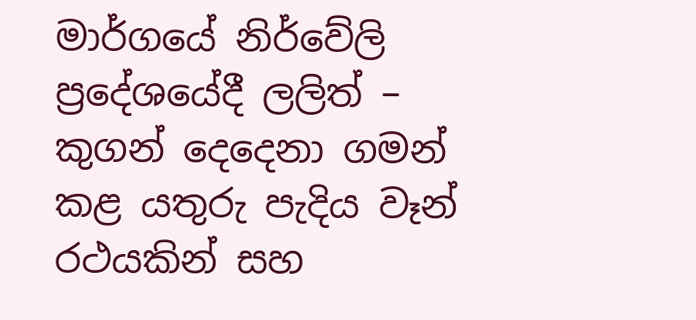මාර්ගයේ නිර්වේලි ප්‍රදේශයේදී ලලිත් – කුගන් දෙදෙනා ගමන් කළ යතුරු පැදිය වෑන් රථයකින් සහ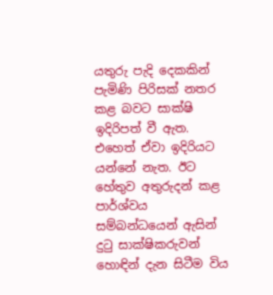යතුරු පැදි දෙකකින් පැමිණි පිරිසක් නතර කළ බවට සාක්ෂි ඉදිරිපත් වී ඇත. එහෙත් ඒවා ඉදිරියට යන්නේ නැත. ඊට හේතුව අතුරුදන් කළ පාර්ශ්වය සම්බන්ධයෙන් ඇසින් දුටු සාක්ෂිකරුවන් හොඳින් දැන සිටීම විය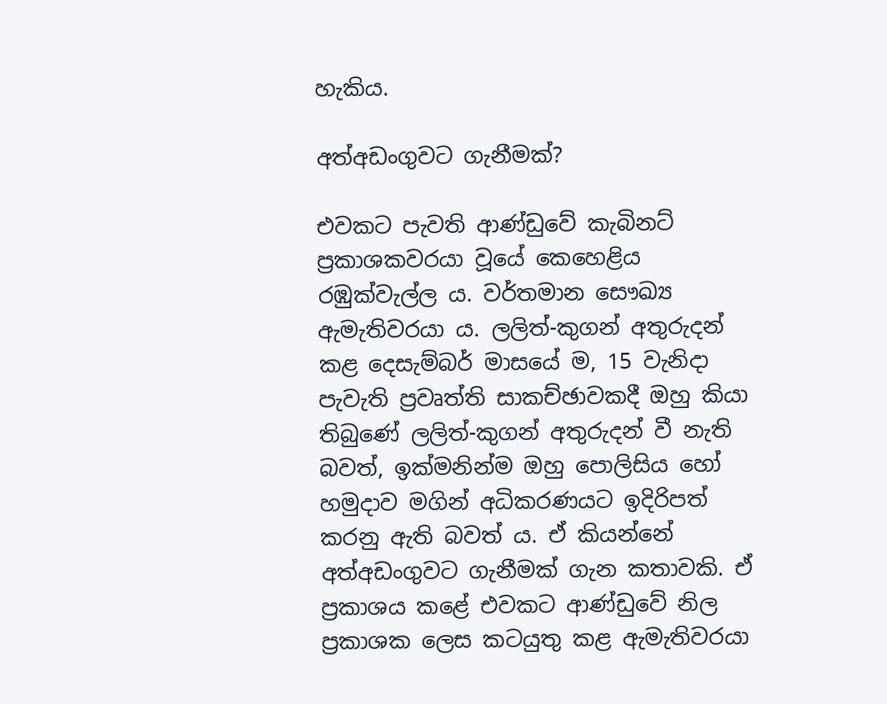හැකිය.

අත්අඩංගුවට ගැනීමක්?

එවකට පැවති ආණ්ඩුවේ කැබිනට් ප්‍රකාශකවරයා වූයේ කෙහෙළිය රඹුක්වැල්ල ය. වර්තමාන සෞඛ්‍ය ඇමැතිවරයා ය. ලලිත්-කුගන් අතුරුදන් කළ දෙසැම්බර් මාසයේ ම, 15 වැනිදා පැවැති ප්‍රවෘත්ති සාකච්ඡාවකදී ඔහු කියා තිබුණේ ලලිත්-කුගන් අතුරුදන් වී නැති බවත්, ඉක්මනින්ම ඔහු පොලිසිය හෝ හමුදාව මගින් අධිකරණයට ඉදිරිපත් කරනු ඇති බවත් ය. ඒ කියන්නේ අත්අඩංගුවට ගැනීමක් ගැන කතාවකි. ඒ ප්‍රකාශය කළේ එවකට ආණ්ඩුවේ නිල ප්‍රකාශක ලෙස කටයුතු කළ ඇමැතිවරයා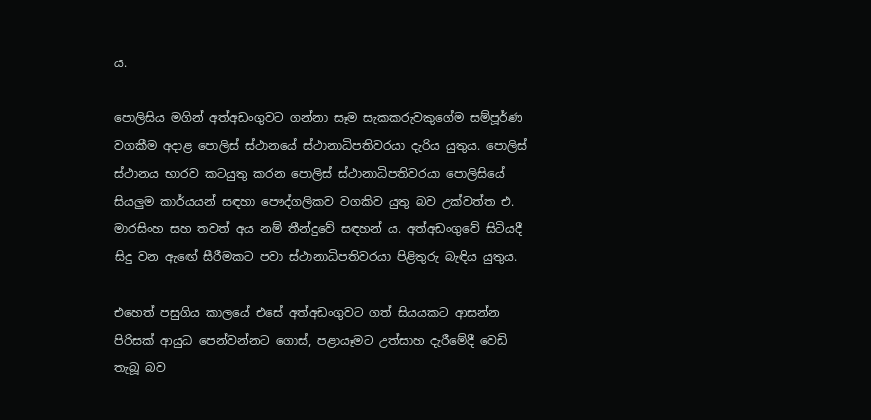ය.

පොලිසිය මගින් අත්අඩංගුවට ගන්නා සෑම සැකකරුවකුගේම සම්පූර්ණ වගකීම අදාළ පොලිස් ස්ථානයේ ස්ථානාධිපතිවරයා දැරිය යුතුය. පොලිස් ස්ථානය භාරව කටයුතු කරන පොලිස් ස්ථානාධිපතිවරයා පොලිසියේ සියලුම කාර්යයන් සඳහා පෞද්ගලිකව වගකිව යුතු බව උක්වත්ත එ. මාරසිංහ සහ තවත් අය නම් තීන්දුවේ සඳහන් ය. අත්අඩංගුවේ සිටියදී සිදු වන ඇඟේ සීරීමකට පවා ස්ථානාධිපතිවරයා පිළිතුරු බැඳිය යුතුය.

එහෙත් පසුගිය කාලයේ එසේ අත්අඩංගුවට ගත් සියයකට ආසන්න පිරිසක් ආයුධ පෙන්වන්නට ගොස්, පළායෑමට උත්සාහ දැරීමේදී වෙඩි තැබූ බව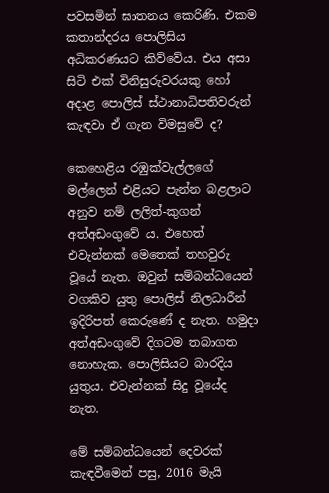පවසමින් ඝාතනය කෙරිණි. එකම කතාන්දරය පොලිසිය අධිකරණයට කිව්වේය. එය අසා සිටි එක් විනිසුරුවරයකු හෝ අදාළ පොලිස් ස්ථානාධිපතිවරුන් කැඳවා ඒ ගැන විමසුවේ ද?

කෙහෙළිය රඹුක්වැල්ලගේ මල්ලෙන් එළියට පැන්න බළලාට අනුව නම් ලලිත්-කුගන් අත්අඩංගුවේ ය. එහෙත් එවැන්නක් මෙතෙක් තහවුරු වූයේ නැත. ඔවුන් සම්බන්ධයෙන් වගකිව යුතු පොලිස් නිලධාරීන් ඉදිරිපත් කෙරුණේ ද නැත. හමුදා අත්අඩංගුවේ දිගටම තබාගත නොහැක. පොලිසියට බාරදිය යුතුය. එවැන්නක් සිදු වූයේද නැත.

මේ සම්බන්ධයෙන් දෙවරක් කැඳවීමෙන් පසු, 2016 මැයි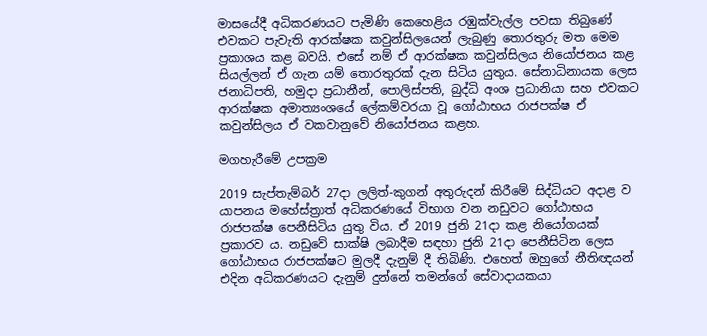මාසයේදී අධිකරණයට පැමිණි කෙහෙළිය රඹුක්වැල්ල පවසා තිබුණේ එවකට පැවැති ආරක්ෂක කවුන්සිලයෙන් ලැබුණු තොරතුරු මත මෙම ප්‍රකාශය කළ බවයි. එසේ නම් ඒ ආරක්ෂක කවුන්සිලය නියෝජනය කළ සියල්ලන් ඒ ගැන යම් තොරතුරක් දැන සිටිය යුතුය. සේනාධිනායක ලෙස ජනාධිපති, හමුදා ප්‍රධානීන්, පොලිස්පති, බුද්ධි අංශ ප්‍රධානියා සහ එවකට ආරක්ෂක අමාත්‍යංශයේ ලේකම්වරයා වූ ගෝඨාභය රාජපක්ෂ ඒ කවුන්සිලය ඒ වකවානුවේ නියෝජනය කළහ.

මගහැරීමේ උපක්‍රම

2019 සැප්තැම්බර් 27දා ලලිත්-කුගන් අතුරුදන් කිරීමේ සිද්ධියට අදාළ ව යාපනය මහේස්ත්‍රාත් අධිකරණයේ විභාග වන නඩුවට ගෝඨාභය රාජපක්ෂ පෙනීසිටිය යුතු විය. ඒ 2019 ජුනි 21දා කළ නියෝගයක් ප්‍රකාරව ය. නඩුවේ සාක්ෂි ලබාදීම සඳහා ජුනි 21දා පෙනීසිටින ලෙස ගෝඨාභය රාජපක්ෂට මුලදී දැනුම් දී තිබිණි. එහෙත් ඔහුගේ නීතිඥයන් එදින අධිකරණයට දැනුම් දුන්නේ තමන්ගේ සේවාදායකයා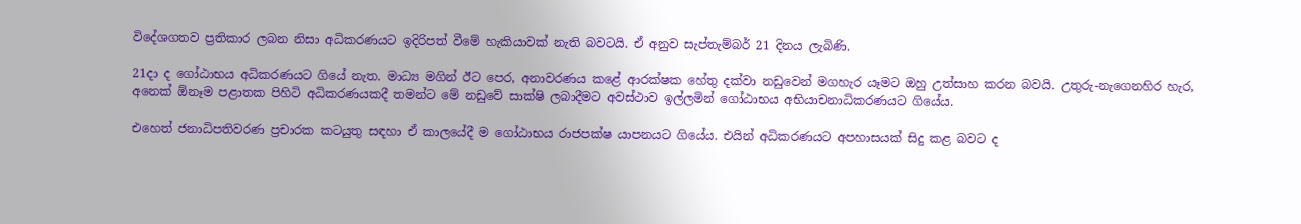විදේශගතව ප්‍රතිකාර ලබන නිසා අධිකරණයට ඉදිරිපත් වීමේ හැකියාවක් නැති බවටයි. ඒ අනුව සැප්තැම්බර් 21 දිනය ලැබිණි.

21දා ද ගෝඨාභය අධිකරණයට ගියේ නැත. මාධ්‍ය මගින් ඊට පෙර, අනාවරණය කළේ ආරක්ෂක හේතු දක්වා නඩුවෙන් මගහැර යෑමට ඔහු උත්සාහ කරන බවයි. උතුරු-නැගෙනහිර හැර, අනෙක් ඕනෑම පළාතක පිහිටි අධිකරණයකදී තමන්ට මේ නඩුවේ සාක්ෂි ලබාදීමට අවස්ථාව ඉල්ලමින් ගෝඨාභය අභියාචනාධිකරණයට ගියේය.

එහෙත් ජනාධිපතිවරණ ප්‍රචාරක කටයුතු සඳහා ඒ කාලයේදී ම ගෝඨාභය රාජපක්ෂ යාපනයට ගියේය. එයින් අධිකරණයට අපහාසයක් සිදු කළ බවට ද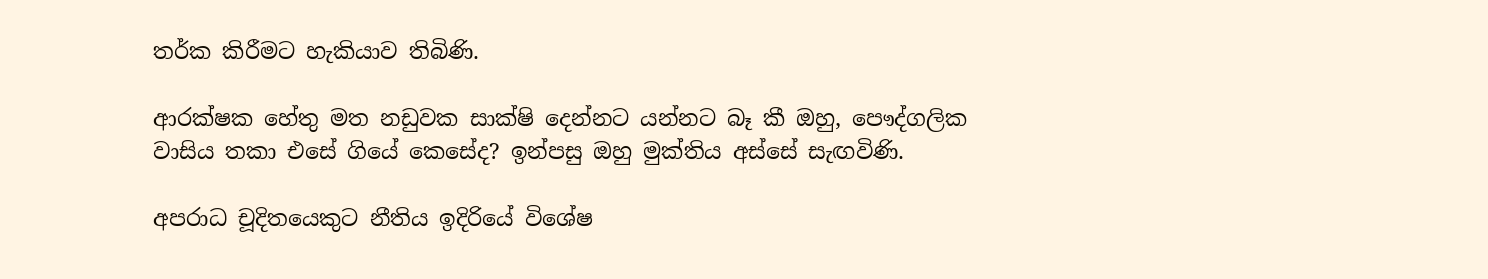තර්ක කිරීමට හැකියාව තිබිණි.

ආරක්ෂක හේතු මත නඩුවක සාක්ෂි දෙන්නට යන්නට බෑ කී ඔහු, පෞද්ගලික වාසිය තකා එසේ ගියේ කෙසේද? ඉන්පසු ඔහු මුක්තිය අස්සේ සැඟවිණි.

අපරාධ චූදිතයෙකුට නීතිය ඉදිරියේ විශේෂ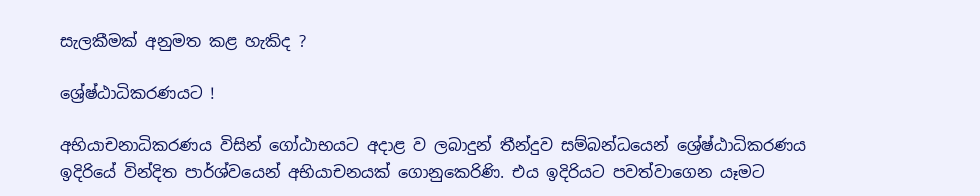සැලකීමක් අනුමත කළ හැකිද ?

ශ්‍රේෂ්ඨාධිකරණයට !

අභියාචනාධිකරණය විසින් ගෝඨාභයට අදාළ ව ලබාදුන් තීන්දුව සම්බන්ධයෙන් ශ්‍රේෂ්ඨාධිකරණය ඉදිරියේ වින්දිත පාර්ශ්වයෙන් අභියාචනයක් ගොනුකෙරිණි. එය ඉදිරියට පවත්වාගෙන යෑමට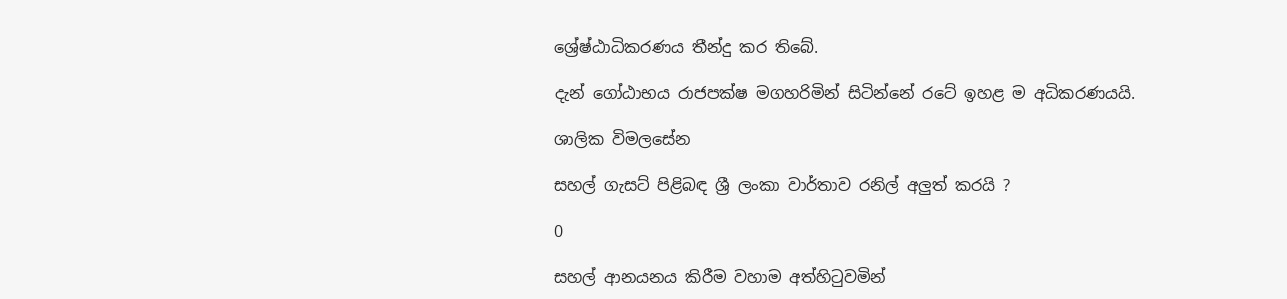ශ්‍රේෂ්ඨාධිකරණය තීන්දු කර තිබේ.

දැන් ගෝඨාභය රාජපක්ෂ මගහරිමින් සිටින්නේ රටේ ඉහළ ම අධිකරණයයි.

ශාලික විමලසේන

සහල් ගැසට් පිළිබඳ ශ්‍රී ලංකා වාර්තාව රනිල් අලුත් කරයි ?

0

සහල් ආනයනය කිරීම වහාම අත්හිටුවමින්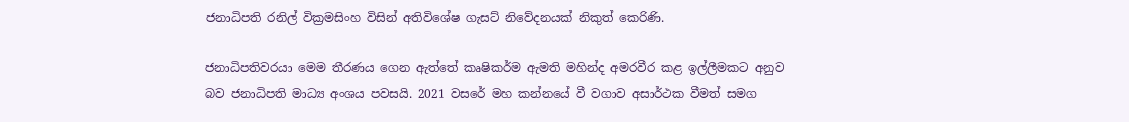ජනාධිපති රනිල් වික්‍රමසිංහ විසින් අතිවිශේෂ ගැසට් නිවේදනයක් නිකුත් කෙරිණි.

ජනාධිපතිවරයා මෙම තීරණය ගෙන ඇත්තේ කෘෂිකර්ම ඇමති මහින්ද අමරවීර කළ ඉල්ලීමකට අනුව බව ජනාධිපති මාධ්‍ය අංශය පවසයි. 2021 වසරේ මහ කන්නයේ වී වගාව අසාර්ථක වීමත් සමග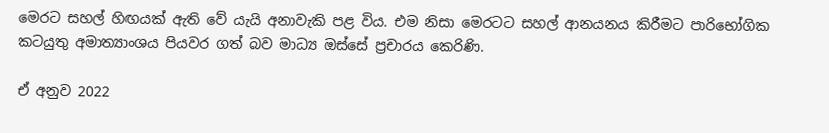මෙරට සහල් හිඟයක් ඇති වේ යැයි අනාවැකි පළ විය. එම නිසා මෙරටට සහල් ආනයනය කිරීමට පාරිභෝගික කටයුතු අමාත්‍යාංශය පියවර ගත් බව මාධ්‍ය ඔස්සේ ප්‍රචාරය කෙරිණි.

ඒ අනුව 2022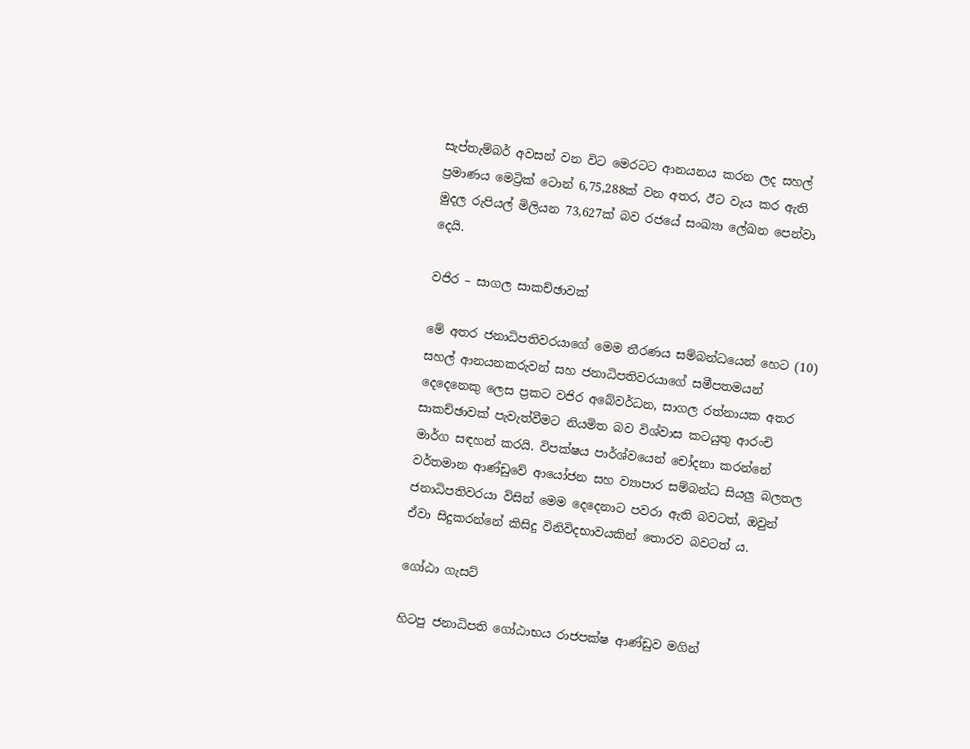සැප්තැම්බර් අවසන් වන විට මෙරටට ආනයනය කරන ලද සහල් ප්‍රමාණය මෙට්‍රික් ටොන් 6,75,288ක් වන අතර, ඊට වැය කර ඇති මුදල රුපියල් මිලියන 73,627ක් බව රජයේ සංඛ්‍යා ලේඛන පෙන්වා දෙයි.

වජිර – සාගල සාකච්ඡාවක්

මේ අතර ජනාධිපතිවරයාගේ මෙම තීරණය සම්බන්ධයෙන් හෙට (10) සහල් ආනයනකරුවන් සහ ජනාධිපතිවරයාගේ සමීපතමයන් දෙදෙනෙකු ලෙස ප්‍රකට වජිර අබේවර්ධන, සාගල රත්නායක අතර සාකච්ඡාවක් පැවැත්වීමට නියමිත බව විශ්වාස කටයුතු ආරංචි මාර්ග සඳහන් කරයි. විපක්ෂය පාර්ශ්වයෙන් චෝදනා කරන්නේ වර්තමාන ආණ්ඩුවේ ආයෝජන සහ ව්‍යාපාර සම්බන්ධ සියලු බලතල ජනාධිපතිවරයා විසින් මෙම දෙදෙනාට පවරා ඇති බවටත්, ඔවුන් ඒවා සිදුකරන්නේ කිසිදු විනිවිදභාවයකින් තොරව බවටත් ය.

ගෝඨා ගැසට්

හිටපු ජනාධිපති ගෝඨාභය රාජපක්ෂ ආණ්ඩුව මගින්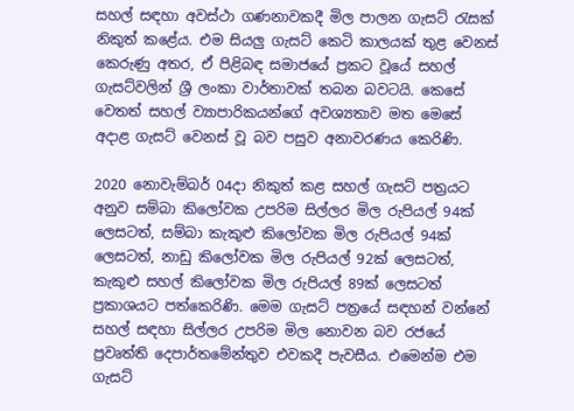සහල් සඳහා අවස්ථා ගණනාවකදී මිල පාලන ගැසට් රැසක් නිකුත් කළේය. එම සියලු ගැසට් කෙටි කාලයක් තුළ වෙනස් කෙරුණු අතර, ඒ පිළිබඳ සමාජයේ ප්‍රකට වූයේ සහල් ගැසට්වලින් ශ්‍රී ලංකා වාර්තාවක් තබන බවටයි. කෙසේ වෙතත් සහල් ව්‍යාපාරිකයන්ගේ අවශ්‍යතාව මත මෙසේ අදාළ ගැසට් වෙනස් වූ බව පසුව අනාවරණය කෙරිණි.

2020 නොවැම්බර් 04දා නිකුත් කළ සහල් ගැසට් පත්‍රයට අනුව සම්බා කිලෝවක උපරිම සිල්ලර මිල රුපියල් 94ක් ලෙසටත්, සම්බා කැකුළු කිලෝවක මිල රුපියල් 94ක් ලෙසටත්, නාඩු කිලෝවක මිල රුපියල් 92ක් ලෙසටත්, කැකුළු සහල් කිලෝවක මිල රුපියල් 89ක් ලෙසටත් ප්‍රකාශයට පත්කෙරිණි. මෙම ගැසට් පත්‍රයේ සඳහන් වන්නේ සහල් සඳහා සිල්ලර උපරිම මිල නොවන බව රජයේ ප්‍රවෘත්ති දෙපාර්තමේන්තුව එවකදී පැවසීය. එමෙන්ම එම ගැසට්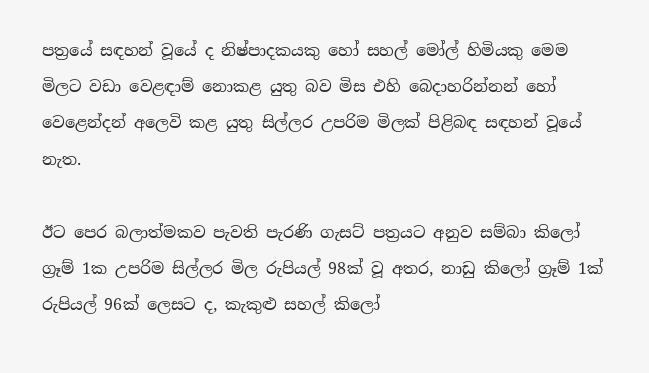පත්‍රයේ සඳහන් වූයේ ද නිෂ්පාදකයකු හෝ සහල් මෝල් හිමියකු මෙම මිලට වඩා වෙළඳාම් නොකළ යුතු බව මිස එහි බෙදාහරින්නන් හෝ වෙළෙන්දන් අලෙවි කළ යුතු සිල්ලර උපරිම මිලක් පිළිබඳ සඳහන් වූයේ නැත.

ඊට පෙර බලාත්මකව පැවති පැරණි ගැසට් පත්‍රයට අනුව සම්බා කිලෝ ග්‍රෑම් 1ක උපරිම සිල්ලර මිල රුපියල් 98ක් වූ අතර, නාඩු කිලෝ ග්‍රෑම් 1ක් රුපියල් 96ක් ලෙසට ද, කැකුළු සහල් කිලෝ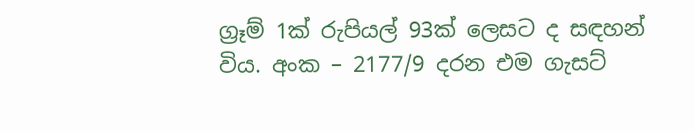ග්‍රෑම් 1ක් රුපියල් 93ක් ලෙසට ද සඳහන් විය. අංක – 2177/9 දරන එම ගැසට්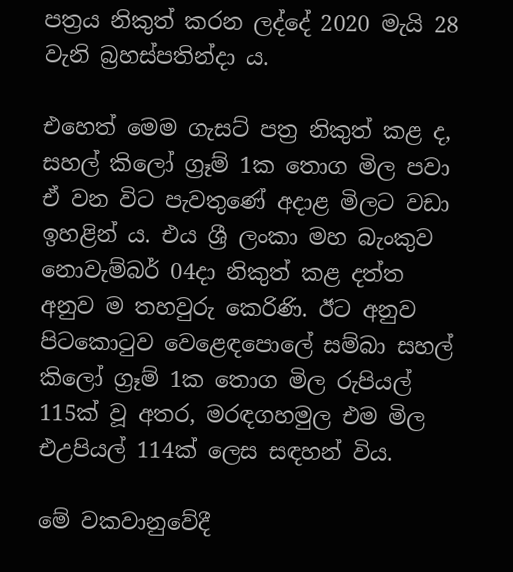පත්‍රය නිකුත් කරන ලද්දේ 2020 මැයි 28 වැනි බ්‍රහස්පතින්දා ය.

එහෙත් මෙම ගැසට් පත්‍ර නිකුත් කළ ද, සහල් කිලෝ ග්‍රෑම් 1ක තොග මිල පවා ඒ වන විට පැවතුණේ අදාළ මිලට වඩා ඉහළින් ය. එය ශ්‍රී ලංකා මහ බැංකුව නොවැම්බර් 04දා නිකුත් කළ දත්ත අනුව ම තහවුරු කෙරිණි. ඊට අනුව පිටකොටුව වෙළෙඳපොලේ සම්බා සහල් කිලෝ ග්‍රෑම් 1ක තොග මිල රුපියල් 115ක් වූ අතර, මරඳගහමුල එම මිල එඋපියල් 114ක් ලෙස සඳහන් විය.

මේ වකවානුවේදී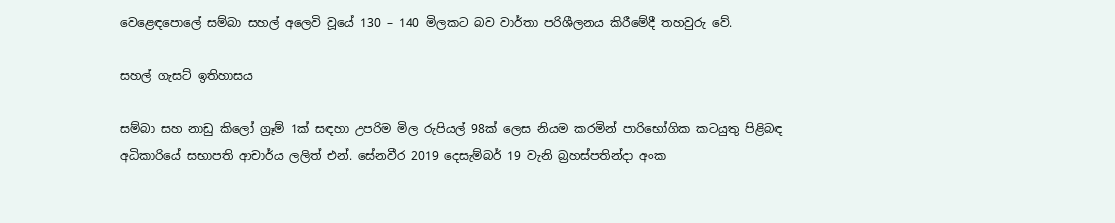වෙළෙඳපොලේ සම්බා සහල් අලෙවි වූයේ 130 – 140 මිලකට බව වාර්තා පරිශීලනය කිරීමේදී තහවුරු වේ.

සහල් ගැසට් ඉතිහාසය

සම්බා සහ නාඩු කිලෝ ග්‍රෑම් 1ක් සඳහා උපරිම මිල රුපියල් 98ක් ලෙස නියම කරමින් පාරිභෝගික කටයුතු පිළිබඳ අධිකාරියේ සභාපති ආචාර්ය ලලිත් එන්. සේනවීර 2019 දෙසැම්බර් 19 වැනි බ්‍රහස්පතින්දා අංක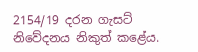2154/19 දරන ගැසට් නිවේදනය නිකුත් කළේය.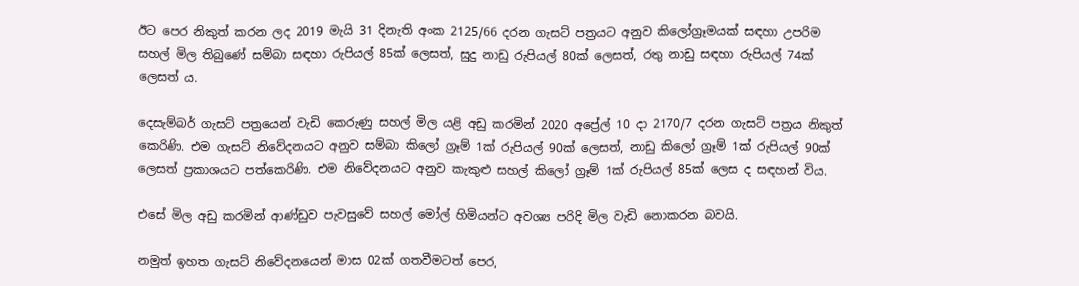ඊට පෙර නිකුත් කරන ලද 2019 මැයි 31 දිනැති අංක 2125/66 දරන ගැසට් පත්‍රයට අනුව කිලෝග්‍රෑමයක් සඳහා උපරිම සහල් මිල තිබුණේ සම්බා සඳහා රුපියල් 85ක් ලෙසත්, සුදු නාඩු රුපියල් 80ක් ලෙසත්, රතු නාඩු සඳහා රුපියල් 74ක් ලෙසත් ය.

දෙසැම්බර් ගැසට් පත්‍රයෙන් වැඩි කෙරුණු සහල් මිල යළි අඩු කරමින් 2020 අප්‍රේල් 10 දා 2170/7 දරන ගැසට් පත්‍රය නිකුත් කෙරිණි. එම ගැසට් නිවේදනයට අනුව සම්බා කිලෝ ග්‍රෑම් 1ක් රුපියල් 90ක් ලෙසත්, නාඩු කිලෝ ග්‍රෑම් 1ක් රුපියල් 90ක් ලෙසත් ප්‍රකාශයට පත්කෙරිණි. එම නිවේදනයට අනුව කැකුළු සහල් කිලෝ ග්‍රෑම් 1ක් රුපියල් 85ක් ලෙස ද සඳහන් විය.

එසේ මිල අඩු කරමින් ආණ්ඩුව පැවසුවේ සහල් මෝල් හිමියන්ට අවශ්‍ය පරිදි මිල වැඩි නොකරන බවයි.

නමුත් ඉහත ගැසට් නිවේදනයෙන් මාස 02ක් ගතවීමටත් පෙර,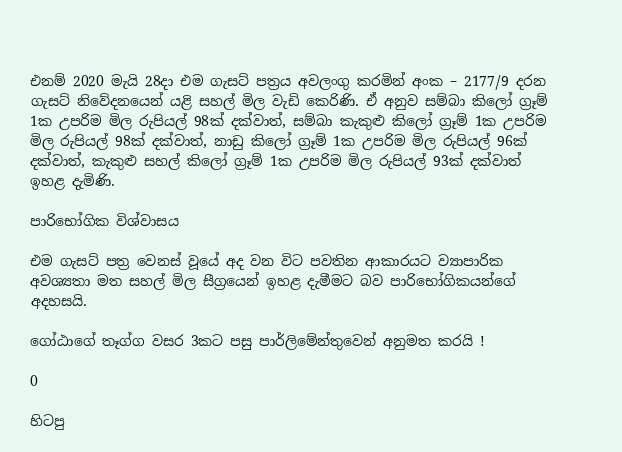එනම් 2020 මැයි 28දා එම ගැසට් පත්‍රය අවලංගු කරමින් අංක – 2177/9 දරන ගැසට් නිවේදනයෙන් යළි සහල් මිල වැඩි කෙරිණි. ඒ අනුව සම්බා කිලෝ ග්‍රෑම් 1ක උපරිම මිල රුපියල් 98ක් දක්වාත්, සම්බා කැකුළු කිලෝ ග්‍රෑම් 1ක උපරිම මිල රුපියල් 98ක් දක්වාත්, නාඩු කිලෝ ග්‍රෑම් 1ක උපරිම මිල රුපියල් 96ක් දක්වාත්, කැකුළු සහල් කිලෝ ග්‍රෑම් 1ක උපරිම මිල රුපියල් 93ක් දක්වාත් ඉහළ දැමිණි.

පාරිභෝගික විශ්වාසය

එම ගැසට් පත්‍ර වෙනස් වූයේ අද වන විට පවතින ආකාරයට ව්‍යාපාරික අවශ්‍යතා මත සහල් මිල සීග්‍රයෙන් ඉහළ දැමීමට බව පාරිභෝගිකයන්ගේ අදහසයි.

ගෝඨාගේ තෑග්ග වසර 3කට පසු පාර්ලිමේන්තුවෙන් අනුමත කරයි !

0

හිටපු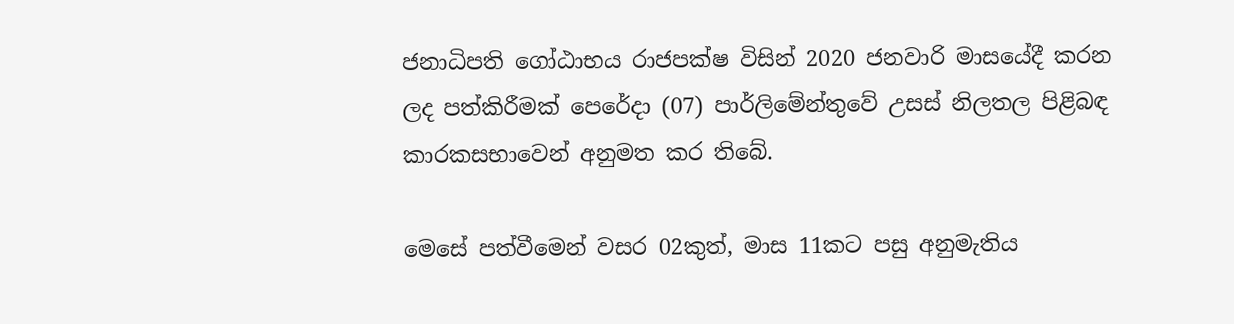ජනාධිපති ගෝඨාභය රාජපක්ෂ විසින් 2020 ජනවාරි මාසයේදී කරන ලද පත්කිරීමක් පෙරේදා (07) පාර්ලිමේන්තුවේ උසස් නිලතල පිළිබඳ කාරකසභාවෙන් අනුමත කර තිබේ.

මෙසේ පත්වීමෙන් වසර 02කුත්, මාස 11කට පසු අනුමැතිය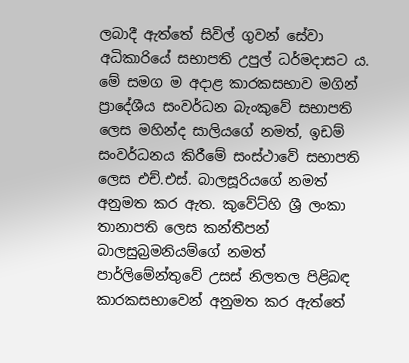ලබාදී ඇත්තේ සිවිල් ගුවන් සේවා අධිකාරියේ සභාපති උපුල් ධර්මදාසට ය. මේ සමග ම අදාළ කාරකසභාව මගින් ප්‍රාදේශීය සංවර්ධන බැංකුවේ සභාපති ලෙස මහින්ද සාලියගේ නමත්, ඉඩම් සංවර්ධනය කිරීමේ සංස්ථාවේ සභාපති ලෙස එච්.එස්. බාලසූරියගේ නමත් අනුමත කර ඇත. කුවේට්හි ශ්‍රී ලංකා තානාපති ලෙස කන්තීපන් බාලසුබ්‍රමනියම්ගේ නමත් පාර්ලිමේන්තුවේ උසස් නිලතල පිළිබඳ කාරකසභාවෙන් අනුමත කර ඇත්තේ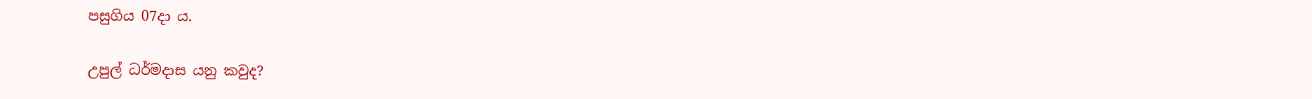පසුගිය 07දා ය.

උපුල් ධර්මදාස යනු කවුද?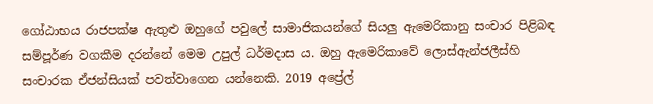ගෝඨාභය රාජපක්ෂ ඇතුළු ඔහුගේ පවුලේ සාමාජිකයන්ගේ සියලු ඇමෙරිකානු සංචාර පිළිබඳ සම්පූර්ණ වගකීම දරන්නේ මෙම උපුල් ධර්මදාස ය. ඔහු ඇමෙරිකාවේ ලොස්ඇන්ජලීස්හි සංචාරක ඒජන්සියක් පවත්වාගෙන යන්නෙකි. 2019 අප්‍රේල්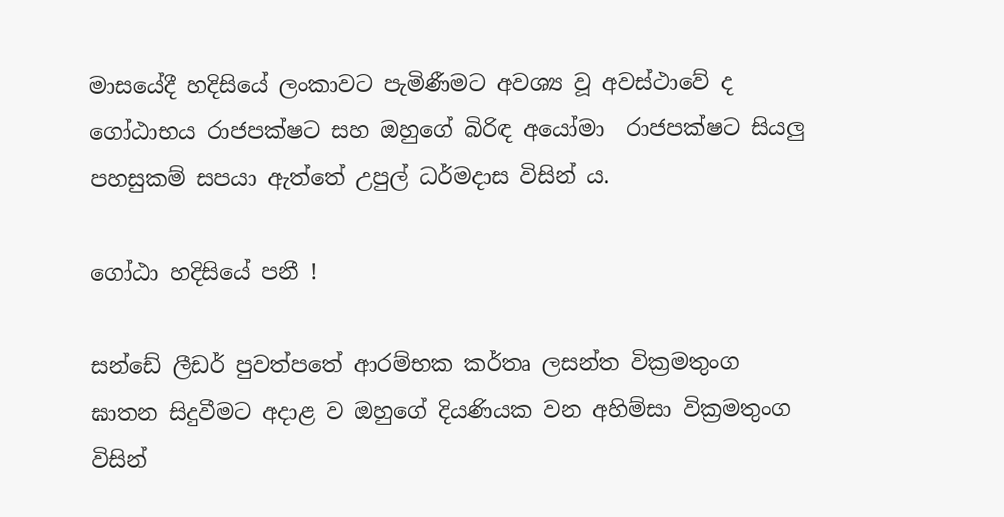මාසයේදී හදිසියේ ලංකාවට පැමිණීමට අවශ්‍ය වූ අවස්ථාවේ ද ගෝඨාභය රාජපක්ෂට සහ ඔහුගේ බිරිඳ අයෝමා  රාජපක්ෂට සියලු පහසුකම් සපයා ඇත්තේ උපුල් ධර්මදාස විසින් ය.

ගෝඨා හදිසියේ පනී !

සන්ඩේ ලීඩර් පුවත්පතේ ආරම්භක කර්තෘ ලසන්ත වික්‍රමතුංග ඝාතන සිදුවීමට අදාළ ව ඔහුගේ දියණියක වන අහිම්සා වික්‍රමතුංග විසින්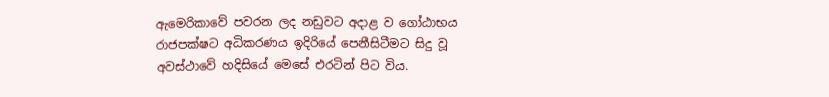ඇමෙරිකාවේ පවරන ලද නඩුවට අදාළ ව ගෝඨාභය රාජපක්ෂට අධිකරණය ඉදිරියේ පෙනීසිටීමට සිදු වූ අවස්ථාවේ හදිසියේ මෙසේ එරටින් පිට විය.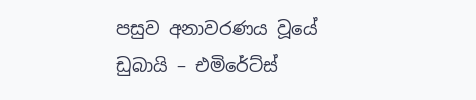පසුව අනාවරණය වූයේ ඩුබායි – එමිරේට්ස්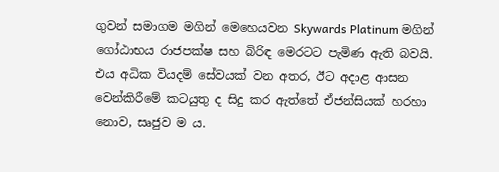ගුවන් සමාගම මගින් මෙහෙයවන Skywards Platinum මගින් ගෝඨාභය රාජපක්ෂ සහ බිරිඳ මෙරටට පැමිණ ඇති බවයි. එය අධික වියදම් සේවයක් වන අතර, ඊට අදාළ ආසන වෙන්කිරීමේ කටයුතු ද සිදු කර ඇත්තේ ඒජන්සියක් හරහා නොව, සෘජුව ම ය.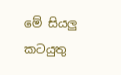මේ සියලු කටයුතු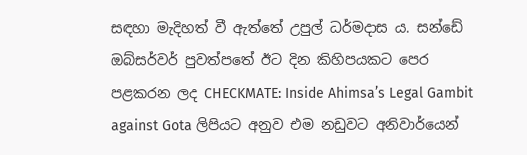සඳහා මැදිහත් වී ඇත්තේ උපුල් ධර්මදාස ය. සන්ඩේ ඔබ්සර්වර් පුවත්පතේ ඊට දින කිහිපයකට පෙර පළකරන ලද CHECKMATE: Inside Ahimsa’s Legal Gambit against Gota ලිපියට අනුව එම නඩුවට අනිවාර්යෙන්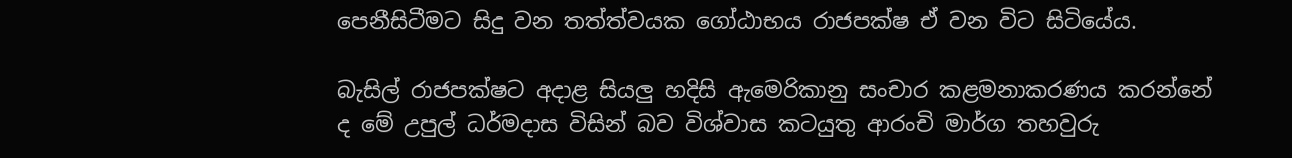පෙනීසිටීමට සිදු වන තත්ත්වයක ගෝඨාභය රාජපක්ෂ ඒ වන විට සිටියේය.

බැසිල් රාජපක්ෂට අදාළ සියලු හදිසි ඇමෙරිකානු සංචාර කළමනාකරණය කරන්නේ ද මේ උපුල් ධර්මදාස විසින් බව විශ්වාස කටයුතු ආරංචි මාර්ග තහවුරු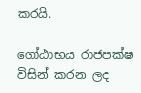කරයි.

ගෝඨාභය රාජපක්ෂ විසින් කරන ලද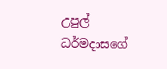උපුල් ධර්මදාසගේ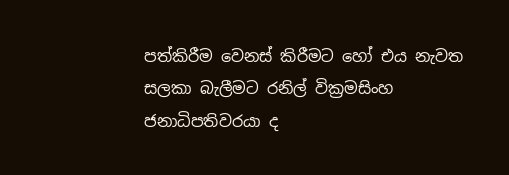පත්කිරීම වෙනස් කිරීමට හෝ එය නැවත සලකා බැලීමට රනිල් වික්‍රමසිංහ ජනාධිපතිවරයා ද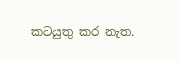කටයුතු කර නැත.